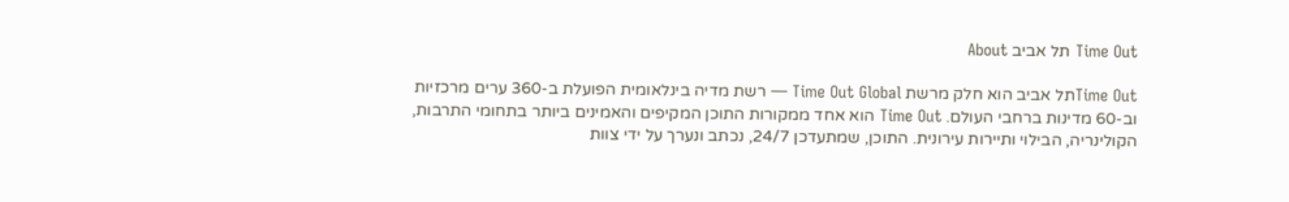Time Out תל אביב About

Time Outתל אביב הוא חלק מרשת Time Out Global — רשת מדיה בינלאומית הפועלת ב-360 ערים מרכזיות וב-60 מדינות ברחבי העולם. Time Out הוא אחד ממקורות התוכן המקיפים והאמינים ביותר בתחומי התרבות, הקולינריה, הבילוי ותיירות עירונית. התוכן, שמתעדכן 24/7, נכתב ונערך על ידי צוות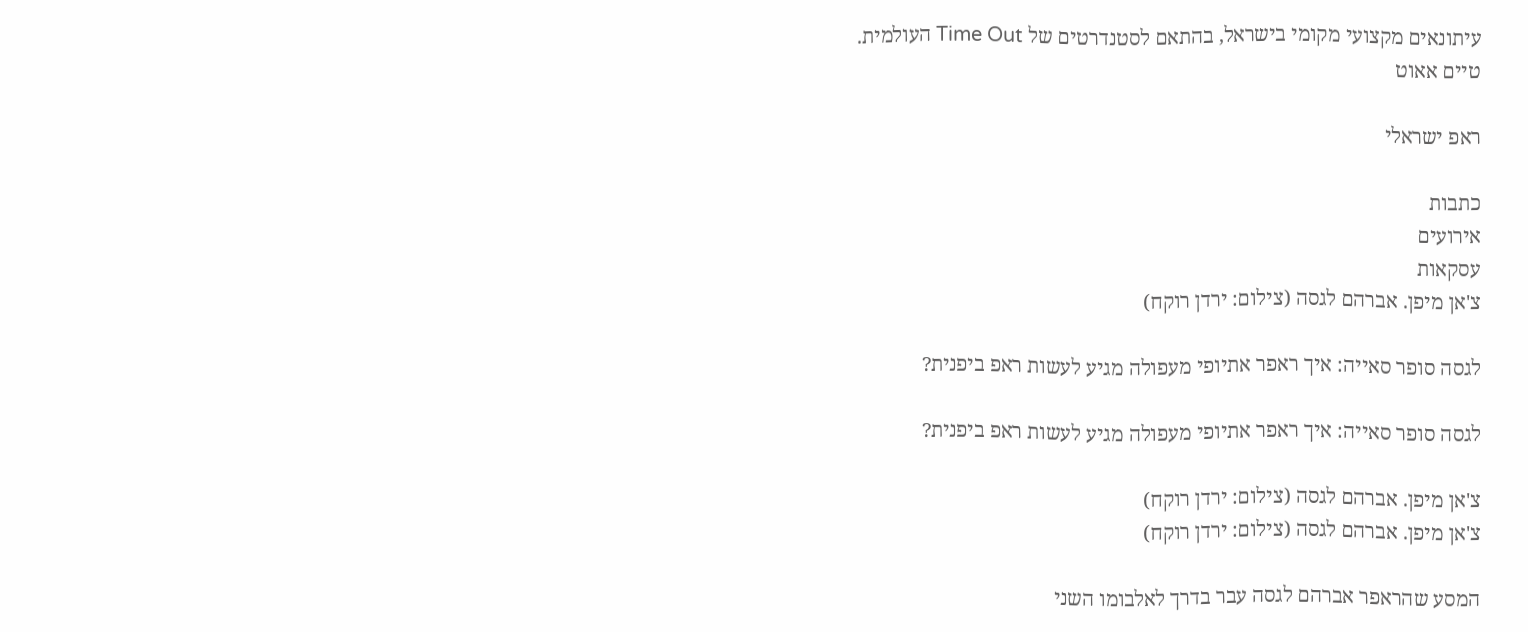עיתונאים מקצועי מקומי בישראל, בהתאם לסטנדרטים של Time Out העולמית.
טיים אאוט

ראפ ישראלי

כתבות
אירועים
עסקאות
צ'אן מיפן. אברהם לגסה (צילום: ירדן רוקח)

לגסה סופר סאייה: איך ראפר אתיופי מעפולה מגיע לעשות ראפ ביפנית?

לגסה סופר סאייה: איך ראפר אתיופי מעפולה מגיע לעשות ראפ ביפנית?

צ'אן מיפן. אברהם לגסה (צילום: ירדן רוקח)
צ'אן מיפן. אברהם לגסה (צילום: ירדן רוקח)

המסע שהראפר אברהם לגסה עבר בדרך לאלבומו השני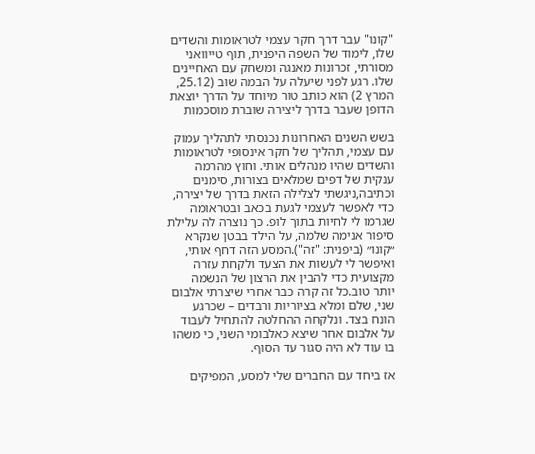"קונו" עבר דרך חקר עצמי לטראומות והשדים שלו, לימוד של השפה היפנית, תוף טייוואני מסורתי, זכרונות מאנגה ומשחק עם האחיינים שלו. רגע לפני שיעלה על הבמה שוב (25.12, המרץ 2) הוא כותב טור מיוחד על הדרך יוצאת הדופן שעבר בדרך ליצירה שוברת מוסכמות

בשש השנים האחרונות נכנסתי לתהליך עמוק עם עצמי, תהליך של חקר אינסופי לטראומות והשדים שהיו מנהלים אותי. וחוץ מהרמה ענקית של דפים שמלאים בצורות, סימנים וכתיבה,ניגשתי לצלילה הזאת בדרך של יצירה, כדי לאפשר לעצמי לגעת בכאב ובטראומה שגרמו לי לחיות בתוך לופ. כך נוצרה לה עלילת סיפור אנימה שלמה, על הילד בבטן שנקרא ״קונו״ (ביפנית: "זה").המסע הזה דחף אותי, ואיפשר לי לעשות את הצעד ולקחת עזרה מקצועית כדי להבין את הרצון של הנשמה יותר טוב.כל זה קרה כבר אחרי שיצרתי אלבום שני, שלם ומלא בציוריות ורבדים – שכרגע הונח בצד. ונלקחה ההחלטה להתחיל לעבוד על אלבום אחר שיצא כאלבומי השני, כי משהו בו עוד לא היה סגור עד הסוף.

אז ביחד עם החברים שלי למסע, המפיקים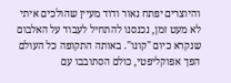והיוצרים יפתח נאור ודוד מעיין שהולכים איתי לא מעט זמן, נכנסנו להתחיל לעבוד על האלבום שנקרא כיום "קונו". באותה התקופה כל העולם הפך אפוקליפטי, כולם הסתובבו עם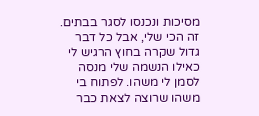מסיכות ונכנסו לסגר בבתים. זה הכי שלי, אבל כל דבר גדול שקרה בחוץ הרגיש לי כאילו הנשמה שלי מנסה לסמן לי משהו. לפתוח בי משהו שרוצה לצאת כבר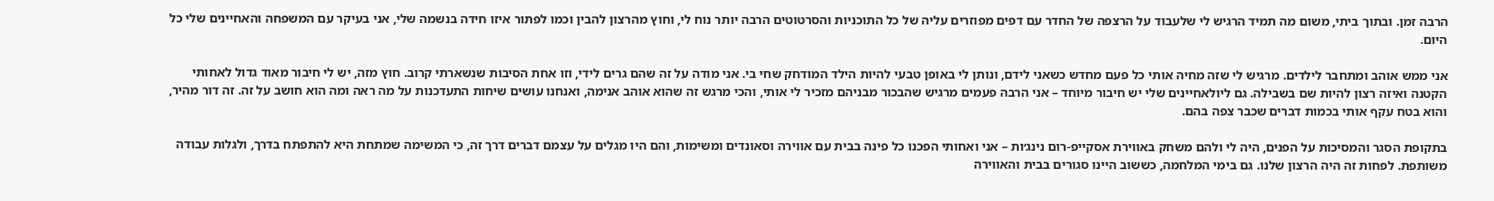הרבה זמן. ובתוך ביתי, משום מה תמיד הרגיש לי שלעבוד על הרצפה של החדר עם דפים מפוזרים עליה של כל התוכניות והסרטוטים הרבה יותר נוח לי, וחוץ מהרצון להבין וכמו לפתור איזו חידה בנשמה שלי, אני בעיקר עם המשפחה והאחיינים שלי כל היום.

אני ממש אוהב ומתחבר לילדים. מרגיש לי שזה מחיה אותי כל פעם מחדש כשאני לידם, ונותן לי באופן טבעי להיות הילד המודחק שחי בי. אני מודה על זה שהם גרים לידי, וזו אחת הסיבות שנשארתי קרוב. חוץ מזה, יש לי חיבור מאוד גדול לאחותי הקטנה ואיזה רצון להיות שם בשבילה. גם ליולאחיינים שלי יש חיבור מיוחד – אני הרבה פעמים מרגיש שהבכור מבניהם מזכיר לי אותי, והכי מרגש זה שהוא אוהב אנימה, ואנחנו עושים שיחות התעדכנות על מה ראה ומה הוא חושב על זה. זה דור מהיר, והוא בטח עקף אותי בכמות דברים שכבר צפה בהם.

בתקופת הסגר והמסיכות על הפנים, היה לי ולהם משחק באווירת אסקייפ-רום נינג׳ות – אני ואחותי הפכנו כל פינה בבית עם אווירה וסאונדים ומשימות, והם היו מגלים על עצמם דברים דרך זה, כי המשימה שמתחת היא להתפתח בדרך, ולגלות עבודה משותפת. לפחות זה היה הרצון שלנו. גם בימי המלחמה, כששוב היינו סגורים בבית והאווירה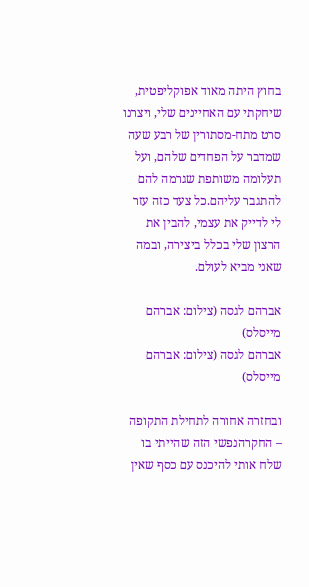בחוץ היתה מאוד אפוקליפטית, שיחקתי עם האחיינים שלי, ויצרנו סרט מתח-מסתורין של רבע שעה שמדבר על הפחדים שלהם, ועל תעלומה משותפת שגרמה להם להתגבר עליהם.כל צעד כזה עזר לי לדייק את עצמי, להבין את הרצון שלי בכלל ביצירה, ובמה שאני מביא לעולם.

אברהם לגסה (צילום: אברהם מייסלס)
אברהם לגסה (צילום: אברהם מייסלס)

ובחזרה אחורה לתחילת התקופה – החקרהנפשי הזה שהייתי בו שלח אותי להיכנס עם כסף שאין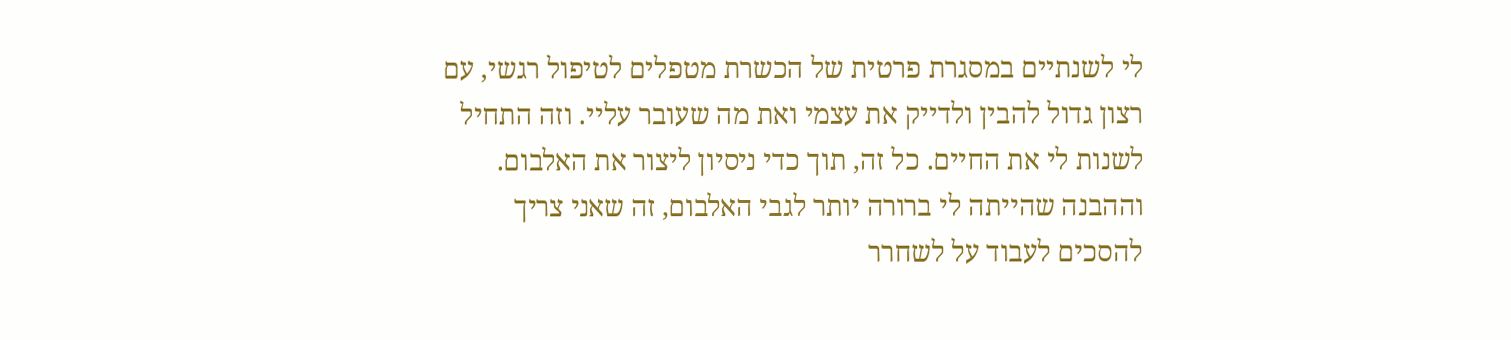לי לשנתיים במסגרת פרטית של הכשרת מטפלים לטיפול רגשי, עם רצון גדול להבין ולדייק את עצמי ואת מה שעובר עליי. וזה התחיל לשנות לי את החיים. כל זה, תוך כדי ניסיון ליצור את האלבום. וההבנה שהייתה לי ברורה יותר לגבי האלבום, זה שאני צריך להסכים לעבוד על לשחרר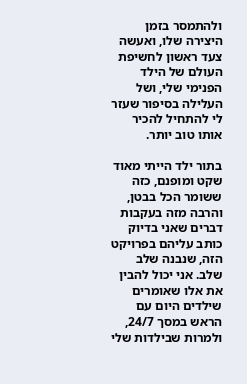ולהתמסר בזמן היצירה שלו, ואעשה צעד ראשון לחשיפת העולם של הילד הפנימי שלי, ושל העלילה בסיפור שעזר לי להתחיל להכיר אותו טוב יותר.

בתור ילד הייתי מאוד שקט ומופנם, כזה ששומר הכל בבטן, והרבה מזה בעקבות דברים שאני בדיוק כותב עליהם בפרויקט הזה, שנבנה שלב שלב. אני יכול להבין את אלו שאומרים שילדים היום עם הראש במסך 24/7, ולמרות שבילדות שלי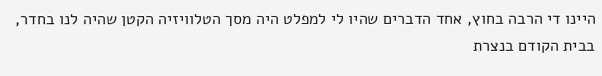היינו די הרבה בחוץ, אחד הדברים שהיו לי למפלט היה מסך הטלוויזיה הקטן שהיה לנו בחדר, בבית הקודם בנצרת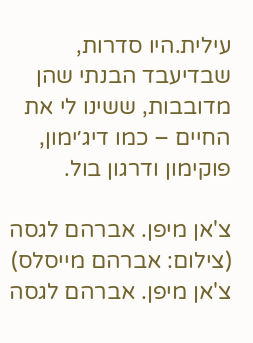עילית.היו סדרות, שבדיעבד הבנתי שהן מדובבות, ששינו לי את החיים – כמו דיג׳ימון, פוקימון ודרגון בול.

צ'אן מיפן. אברהם לגסה (צילום: אברהם מייסלס)
צ'אן מיפן. אברהם לגסה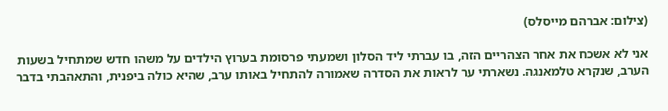(צילום: אברהם מייסלס)

אני לא אשכח את אחר הצהריים הזה, בו עברתי ליד הסלון ושמעתי פרסומת בערוץ הילדים על משהו חדש שמתחיל בשעות הערב, שנקרא טלמאנגה. נשארתי ער לראות את הסדרה שאמורה להתחיל באותו ערב, שהיא כולה ביפנית, והתאהבתי בדבר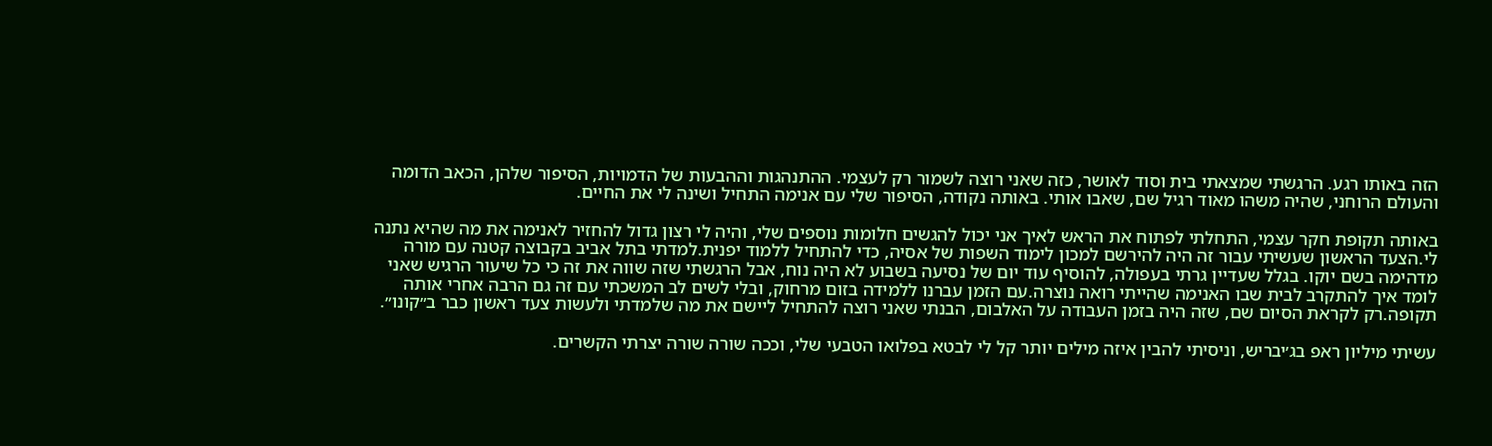הזה באותו רגע. הרגשתי שמצאתי בית וסוד לאושר, כזה שאני רוצה לשמור רק לעצמי. ההתנהגות וההבעות של הדמויות, הסיפור שלהן, הכאב הדומה והעולם הרוחני, שהיה משהו מאוד רגיל שם, שאבו אותי. באותה נקודה, הסיפור שלי עם אנימה התחיל ושינה לי את החיים.

באותה תקופת חקר עצמי, התחלתי לפתוח את הראש לאיך אני יכול להגשים חלומות נוספים שלי, והיה לי רצון גדול להחזיר לאנימה את מה שהיא נתנה לי.הצעד הראשון שעשיתי עבור זה היה להירשם למכון לימוד השפות של אסיה, כדי להתחיל ללמוד יפנית.למדתי בתל אביב בקבוצה קטנה עם מורה מדהימה בשם יוקו. בגלל שעדיין גרתי בעפולה, להוסיף עוד יום של נסיעה בשבוע לא היה נוח, אבל הרגשתי שזה שווה את זה כי כל שיעור הרגיש שאני לומד איך להתקרב לבית שבו האנימה שהייתי רואה נוצרה.עם הזמן עברנו ללמידה בזום מרחוק, ובלי לשים לב המשכתי עם זה גם הרבה אחרי אותה תקופה.רק לקראת הסיום שם, שזה היה בזמן העבודה על האלבום, הבנתי שאני רוצה להתחיל ליישם את מה שלמדתי ולעשות צעד ראשון כבר ב״קונו״.

עשיתי מיליון ראפ בג׳יבריש, וניסיתי להבין איזה מילים יותר קל לי לבטא בפלואו הטבעי שלי, וככה שורה שורה יצרתי הקשרים.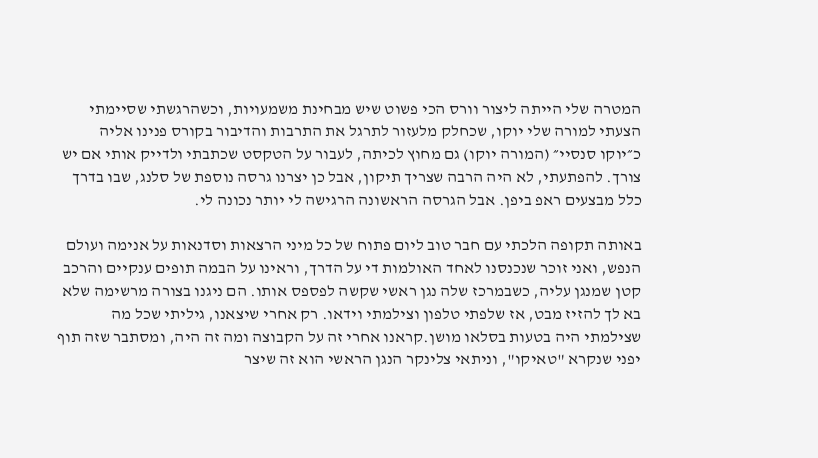המטרה שלי הייתה ליצור וורס הכי פשוט שיש מבחינת משמעויות, וכשהרגשתי שסיימתי הצעתי למורה שלי יוקו, שכחלק מלעזור לתרגל את התרבות והדיבור בקורס פנינו אליה כ״יוקו סנסיי״ (המורה יוקו) גם מחוץ לכיתה, לעבור על הטקסט שכתבתי ולדייק אותי אם יש צורך. להפתעתי, לא היה הרבה שצריך תיקון, אבל כן יצרנו גרסה נוספת של סלנג, שבו בדרך כלל מבצעים ראפ ביפן. אבל הגרסה הראשונה הרגישה לי יותר נכונה לי.

באותה תקופה הלכתי עם חבר טוב ליום פתוח של כל מיני הרצאות וסדנאות על אנימה ועולם הנפש, ואני זוכר שנכנסנו לאחד האולמות די על הדרך, וראינו על הבמה תופים ענקיים והרכב קטן שמנגן עליה, כשבמרכז שלה נגן ראשי שקשה לפספס אותו. הם ניגנו בצורה מרשימה שלא בא לך להזיז מבט, אז שלפתי טלפון וצילמתי וידאו. רק אחרי שיצאנו, גיליתי שכל מה שצילמתי היה בטעות בסלאו מושן.קראנו אחרי זה על הקבוצה ומה זה היה, ומסתבר שזה תוף יפני שנקרא "טאיקו", וניתאי צלינקר הנגן הראשי הוא זה שיצר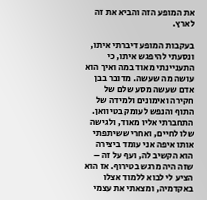את המופע הזה והביא את זה לארץ.

בעקבות המופע דיברתי איתו, ונסעתי להיפגש איתו, כי התעניינתי מאוד במה ואיך הוא עושה מה שעשה. מדובר בבן אדם שעשה מסע שלם של חקירה ואימונים ולמידה של התוף והנפש לעומק בטיוואן. התחברתי אליו מאוד, ולגישה שלו לחיים, ואחרי ששיתפתי אותו איפה אני עומד ביצירה הוא הקשיב לה, ועף על זה – שזה היה מרגש בטירוף. אז הוא הציע לי לבוא ללמוד אצלו באקדמיה, ומצאתי את עצמי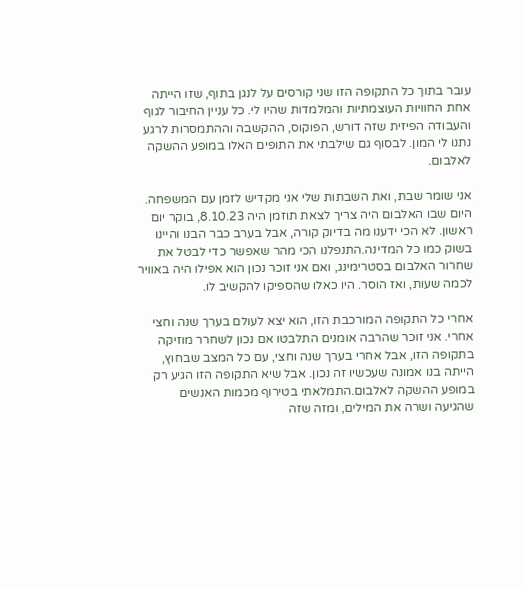עובר בתוך כל התקופה הזו שני קורסים על לנגן בתוף, שזו הייתה אחת החוויות העוצמתיות והמלמדות שהיו לי. כל עניין החיבור לגוף והעבודה הפיזית שזה דורש, הפוקוס, ההקשבה וההתמסרות לרגע נתנו לי המון. לבסוף גם שילבתי את התופים האלו במופע ההשקה לאלבום.

אני שומר שבת, ואת השבתות שלי אני מקדיש לזמן עם המשפחה. היום שבו האלבום היה צריך לצאת תוזמן היה 8.10.23, בוקר יום ראשון. לא הכי ידענו מה בדיוק קורה, אבל בערב כבר הבנו והיינו בשוק כמו כל המדינה.התנפלנו הכי מהר שאפשר כדי לבטל את שחרור האלבום בסטרימינג, ואם אני זוכר נכון הוא אפילו היה באוויר לכמה שעות, ואז הוסר. היו כאלו שהספיקו להקשיב לו.

אחרי כל התקופה המורכבת הזו, הוא יצא לעולם בערך שנה וחצי אחרי. אני זוכר שהרבה אומנים התלבטו אם נכון לשחרר מוזיקה בתקופה הזו, אבל אחרי בערך שנה וחצי, עם כל המצב שבחוץ, הייתה בנו אמונה שעכשיו זה נכון. אבל שיא התקופה הזו הגיע רק במופע ההשקה לאלבום.התמלאתי בטירוף מכמות האנשים שהגיעה ושרה את המילים, ומזה שזה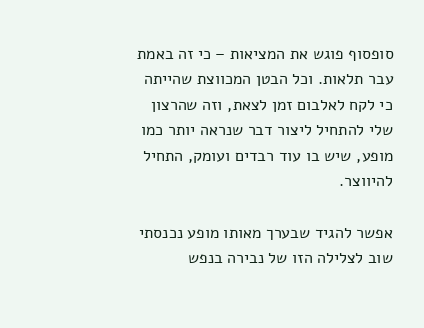סופסוף פוגש את המציאות – כי זה באמת עבר תלאות. וכל הבטן המכווצת שהייתה כי לקח לאלבום זמן לצאת, וזה שהרצון שלי להתחיל ליצור דבר שנראה יותר כמו מופע, שיש בו עוד רבדים ועומק, התחיל להיווצר.

אפשר להגיד שבערך מאותו מופע נכנסתי שוב לצלילה הזו של נבירה בנפש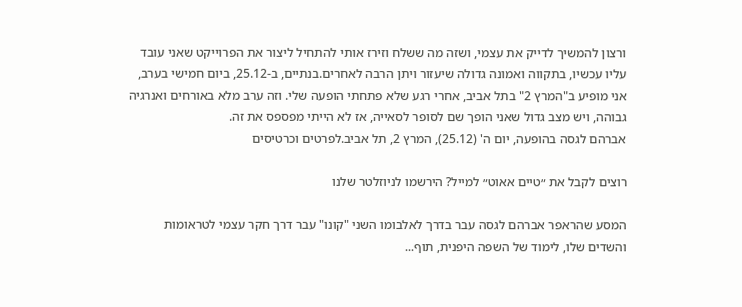ורצון להמשיך לדייק את עצמי, ושזה מה ששלח וזירז אותי להתחיל ליצור את הפרוייקט שאני עובד עליו עכשיו, בתקווה ואמונה גדולה שיעזור ויתן הרבה לאחרים.בנתיים, ב-25.12, ביום חמישי בערב, אני מופיע ב"המרץ 2" בתל אביב, אחרי רגע שלא פתחתי הופעה שלי. וזה ערב מלא באורחים ואנרגיה גבוהה, ויש מצב גדול שאני הופך שם לסופר לסאייה, אז לא הייתי מפספס את זה.
אברהם לגסה בהופעה, יום ה' (25.12), המרץ 2, תל אביב.לפרטים וכרטיסים

רוצים לקבל את ״טיים אאוט״ למייל? הירשמו לניוזלטר שלנו

המסע שהראפר אברהם לגסה עבר בדרך לאלבומו השני "קונו" עבר דרך חקר עצמי לטראומות והשדים שלו, לימוד של השפה היפנית, תוף...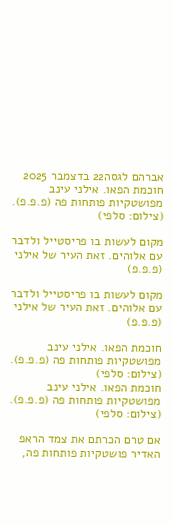אברהם לגסה22 בדצמבר 2025
חוכמת הפאו. אילני עינב מפושטקיות פותחות פה (פ.פ.פ). (צילום: סלפי)

מקום לעשות בו פריסטייל ולדבר עם אלוהים. זאת העיר של אילני (פ.פ.פ)

מקום לעשות בו פריסטייל ולדבר עם אלוהים. זאת העיר של אילני (פ.פ.פ)

חוכמת הפאו. אילני עינב מפושטקיות פותחות פה (פ.פ.פ). (צילום: סלפי)
חוכמת הפאו. אילני עינב מפושטקיות פותחות פה (פ.פ.פ). (צילום: סלפי)

אם טרם הכרתם את צמד הראפ האדיר פושטקיות פותחות פה,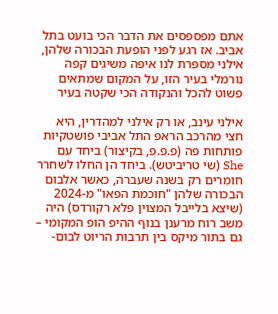אתם מפספסים את הדבר הכי בועט בתל אביב. אז רגע לפני הופעת הבכורה שלהן, אילני מספרת לנו איפה משיגים קפה נורמלי בעיר הזו, על המקום שמתאים פשוט להכל והנקודה הכי שקטה בעיר

אילני עינב, או רק אילני למהדרין, היא חצי מהרכב הראפ התל אביבי פושטקיות פותחות פה (פ.פ.פ, בקיצור) ביחד עם She (שי טריביטש). ביחד הן החלו לשחרר חומרים רק בשנה שעברה, כאשר אלבום הבכורה שלהן "חוכמת הפאו" מ-2024 (שיצא בלייבל המצוין פלא רקורדס) היה משב רוח מרענן בנוף ההיפ הופ המקומי – גם בתור מיקס בין תרבות הריוט לבום-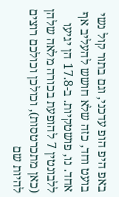באפ היפ הופ עדכני, וגם בתור קול נשי בועט וחד, כזה שלא חושש להעליב אף אחד. נו, פושטקיות. ב-17.8 הן יגיעו ללבונטין 7 להופעת בכורה מלאה שלהן (כאן מתכרטסות), וכולכן וכולכם רוצים להיות שם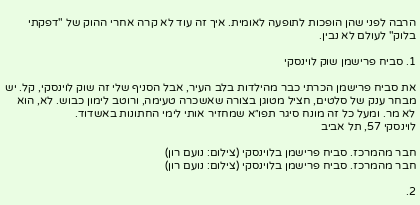הרבה לפני שהן הופכות לתופעה לאומית. איך זה עוד לא קרה אחרי ההוק של "דפקתי בלוק" לעולם לא נבין.

1. סביח פרישמן שוק לוינסקי

את סביח פרישמן הכרתי כבר מהילדות בלב העיר, אבל הסניף שלי זה שוק לוינסקי, קל. יש מבחר ענק של סלטים, חציל מטוגן בצורה שאשכרה טעימה, ורוטב לימון כבוש. לא, הוא לא מר. ומעל כל זה מונח סיגר תפו״א שמחזיר אותי לימי החתונות באשדוד.
לוינסקי 57, תל אביב

חבר מהמרכז. סביח פרישמן בלוינסקי (צילום: נועם רון)
חבר מהמרכז. סביח פרישמן בלוינסקי (צילום: נועם רון)

2.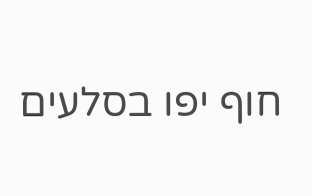חוף יפו בסלעים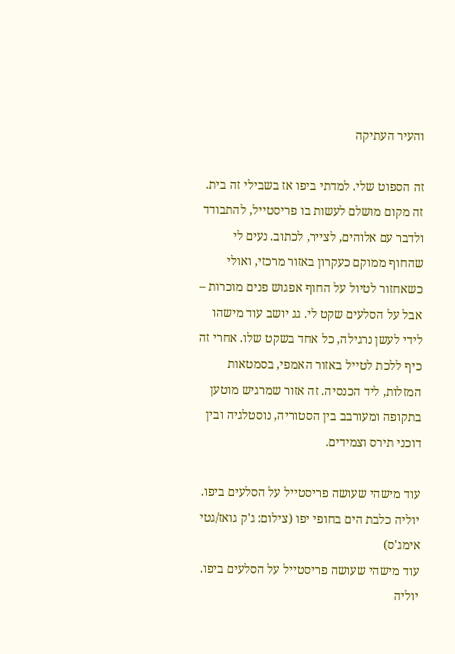והעיר העתיקה

זה הספוט שלי. למדתי ביפו אז בשבילי זה בית. זה מקום מושלם לעשות בו פריסטייל, להתבודד ולדבר עם אלוהים, לצייר, לכתוב. נעים לי שהחוף ממוקם כעקרון באזור מרכזי, ואולי כשאחזור לטיול על החוף אפגוש פנים מוכרות – אבל על הסלעים שקט לי. גג יושב עוד מישהו לידי לעשן נרגילה, כל אחד בשקט שלו. אחרי זה כיף ללכת לטייל באזור האמפי, בסמטאות המזלות, ליד הכנסיה. זה אזור שמרגיש מוטען בתקופה ומעורבב בין הסטוריה, נוסטלגיה ובין דוכני תירס וצמידים.

עוד מישהי שעושה פריסטייל על הסלעים ביפו. יוליה כלבת הים בחופי יפו (צילום: ג'ק גואז/גטי אימג'ס)
עוד מישהי שעושה פריסטייל על הסלעים ביפו. יוליה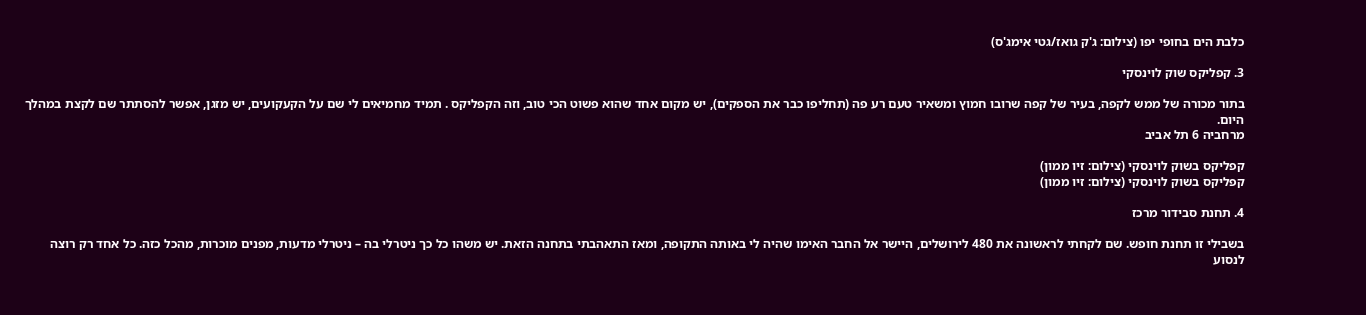כלבת הים בחופי יפו (צילום: ג'ק גואז/גטי אימג'ס)

3. קפליקס שוק לוינסקי

בתור מכורה של ממש לקפה, בעיר של קפה שרובו חמוץ ומשאיר טעם רע פה (תחליפו כבר את הספקים), יש מקום אחד שהוא פשוט הכי טוב, וזה הקפליקס . תמיד מחמיאים לי שם על הקעקועים, יש מזגן, אפשר להסתתר שם לקצת במהלך היום.
מרחביה 6 תל אביב

קפליקס בשוק לוינסקי (צילום: זיו ממון)
קפליקס בשוק לוינסקי (צילום: זיו ממון)

4. תחנת סבידור מרכז

בשבילי זו תחנת חופש. שם לקחתי לראשונה את 480 לירושלים, היישר אל החבר האימו שהיה לי באותה התקופה, ומאז התאהבתי בתחנה הזאת. יש משהו כל כך ניטרלי בה – ניטרלי מדעות, מפנים מוכרות, מהכל כזה. כל אחד רק רוצה לנסוע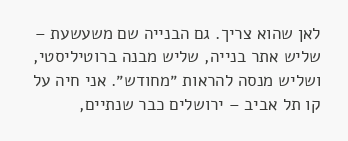לאן שהוא צריך. גם הבנייה שם משעשעת – שליש אתר בנייה, שליש מבנה ברוטיליסטי, ושליש מנסה להראות ״מחודש״. אני חיה על קו תל אביב – ירושלים כבר שנתיים,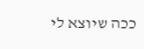ככה שיוצא לי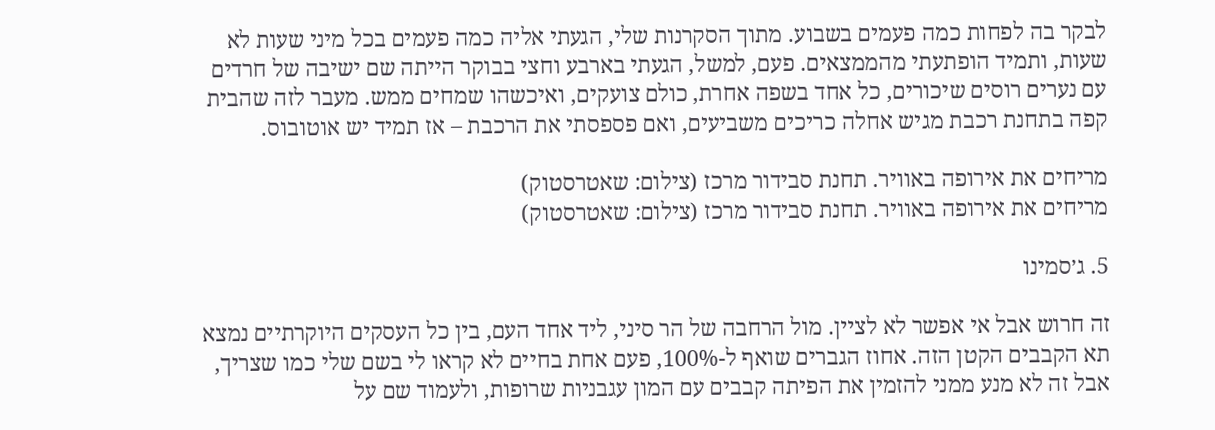לבקר בה לפחות כמה פעמים בשבוע. מתוך הסקרנות שלי, הגעתי אליה כמה פעמים בכל מיני שעות לא שעות, ותמיד הופתעתי מהממצאים. פעם, למשל, הגעתי בארבע וחצי בבוקר הייתה שם ישיבה של חרדים עם נערים רוסים שיכורים, כל אחד בשפה אחרת, כולם צועקים, ואיכשהו שמחים ממש. מעבר לזה שהבית קפה בתחנת רכבת מגיש אחלה כריכים משביעים, ואם פספסתי את הרכבת – אז תמיד יש אוטובוס.

מריחים את אירופה באוויר. תחנת סבידור מרכז (צילום: שאטרסטוק)
מריחים את אירופה באוויר. תחנת סבידור מרכז (צילום: שאטרסטוק)

5. ג׳סמינו

זה חרוש אבל אי אפשר לא לציין. מול הרחבה של הר סיני, ליד אחד העם, בין כל העסקים היוקרתיים נמצא תא הקבבים הקטן הזה. אחוז הגברים שואף ל-100%, פעם אחת בחיים לא קראו לי בשם שלי כמו שצריך, אבל זה לא מנע ממני להזמין את הפיתה קבבים עם המון עגבניות שרופות, ולעמוד שם על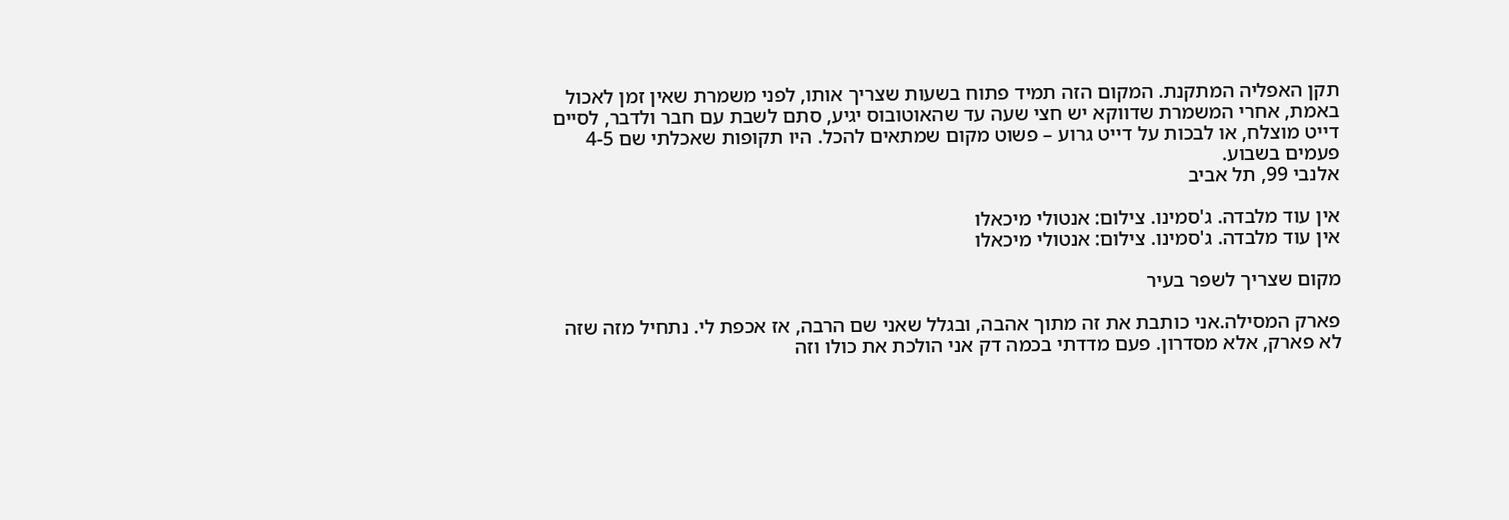תקן האפליה המתקנת. המקום הזה תמיד פתוח בשעות שצריך אותו, לפני משמרת שאין זמן לאכול באמת, אחרי המשמרת שדווקא יש חצי שעה עד שהאוטובוס יגיע, סתם לשבת עם חבר ולדבר, לסיים דייט מוצלח, או לבכות על דייט גרוע – פשוט מקום שמתאים להכל. היו תקופות שאכלתי שם 4-5 פעמים בשבוע.
אלנבי 99, תל אביב

אין עוד מלבדה. ג'סמינו. צילום: אנטולי מיכאלו
אין עוד מלבדה. ג'סמינו. צילום: אנטולי מיכאלו

מקום שצריך לשפר בעיר

פארק המסילה.אני כותבת את זה מתוך אהבה, ובגלל שאני שם הרבה, אז אכפת לי. נתחיל מזה שזה לא פארק, אלא מסדרון. פעם מדדתי בכמה דק אני הולכת את כולו וזה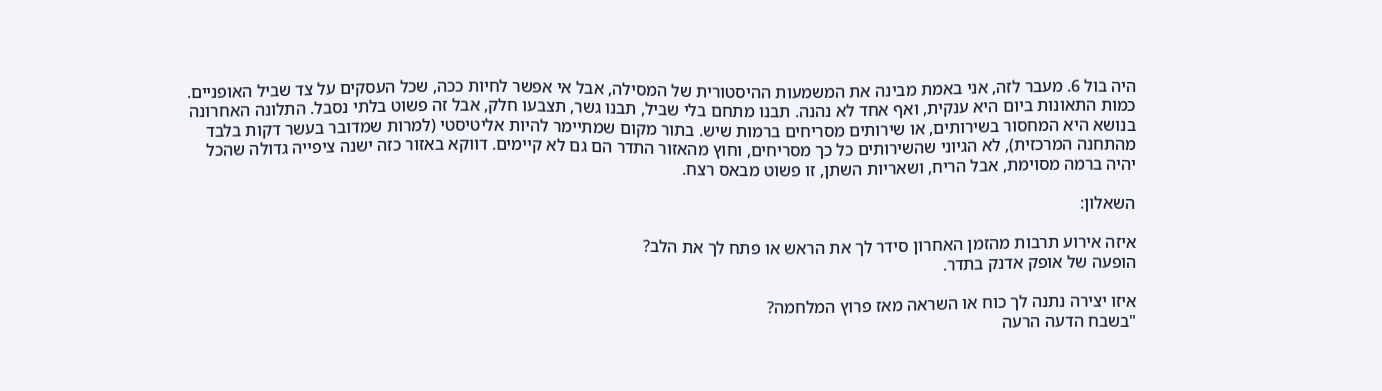היה בול 6. מעבר לזה, אני באמת מבינה את המשמעות ההיסטורית של המסילה, אבל אי אפשר לחיות ככה, שכל העסקים על צד שביל האופניים. כמות התאונות ביום היא ענקית, ואף אחד לא נהנה. תבנו מתחם בלי שביל, תבנו גשר, תצבעו חלק, אבל זה פשוט בלתי נסבל. התלונה האחרונה בנושא היא המחסור בשירותים, או שירותים מסריחים ברמות שיש. בתור מקום שמתיימר להיות אליטיסטי (למרות שמדובר בעשר דקות בלבד מהתחנה המרכזית), לא הגיוני שהשירותים כל כך מסריחים, וחוץ מהאזור התדר הם גם לא קיימים. דווקא באזור כזה ישנה ציפייה גדולה שהכל יהיה ברמה מסוימת, אבל הריח, ושאריות השתן, זו פשוט מבאס רצח.

השאלון:

איזה אירוע תרבות מהזמן האחרון סידר לך את הראש או פתח לך את הלב?
הופעה של אופק אדנק בתדר.

איזו יצירה נתנה לך כוח או השראה מאז פרוץ המלחמה?
"בשבח הדעה הרעה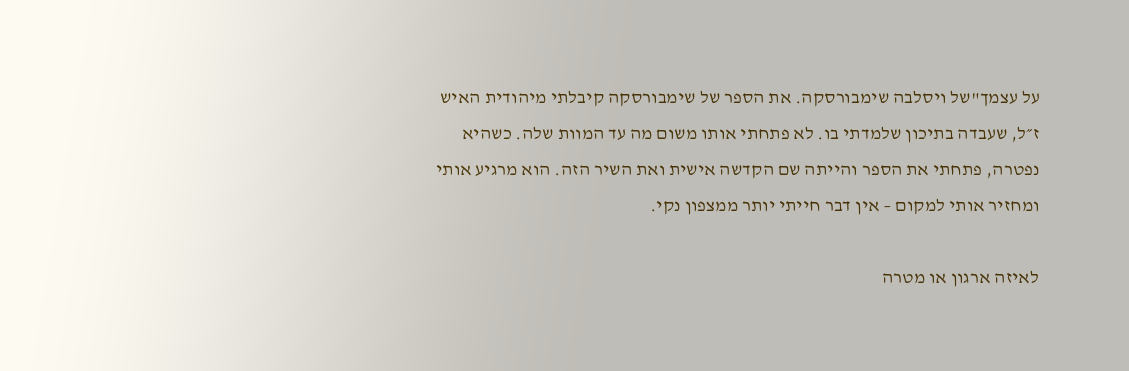על עצמך"של ויסלבה שימבורסקה. את הספר של שימבורסקה קיבלתי מיהודית האיש ז״ל, שעבדה בתיכון שלמדתי בו. לא פתחתי אותו משום מה עד המוות שלה. כשהיא נפטרה, פתחתי את הספר והייתה שם הקדשה אישית ואת השיר הזה. הוא מרגיע אותי ומחזיר אותי למקום – אין דבר חייתי יותר ממצפון נקי.

לאיזה ארגון או מטרה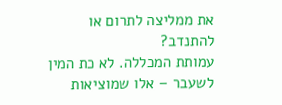את ממליצה לתרום או להתנדב?
עמותת המכללה. לא כת המין לשעבר – אלו שמוציאות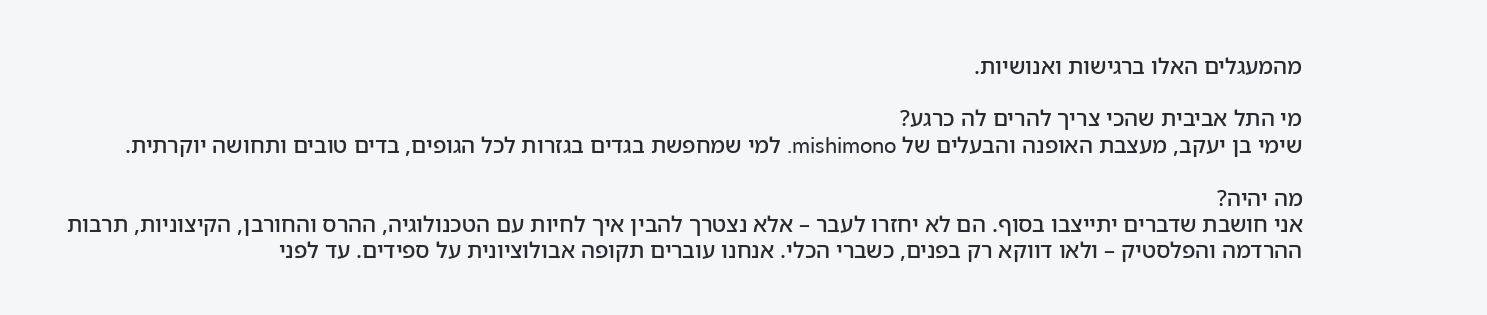מהמעגלים האלו ברגישות ואנושיות.

מי התל אביבית שהכי צריך להרים לה כרגע?
שימי בן יעקב, מעצבת האופנה והבעלים של mishimono. למי שמחפשת בגדים בגזרות לכל הגופים, בדים טובים ותחושה יוקרתית.

מה יהיה?
אני חושבת שדברים יתייצבו בסוף. הם לא יחזרו לעבר – אלא נצטרך להבין איך לחיות עם הטכנולוגיה, ההרס והחורבן, הקיצוניות, תרבות ההרדמה והפלסטיק – ולאו דווקא רק בפנים, כשברי הכלי. אנחנו עוברים תקופה אבולוציונית על ספידים. עד לפני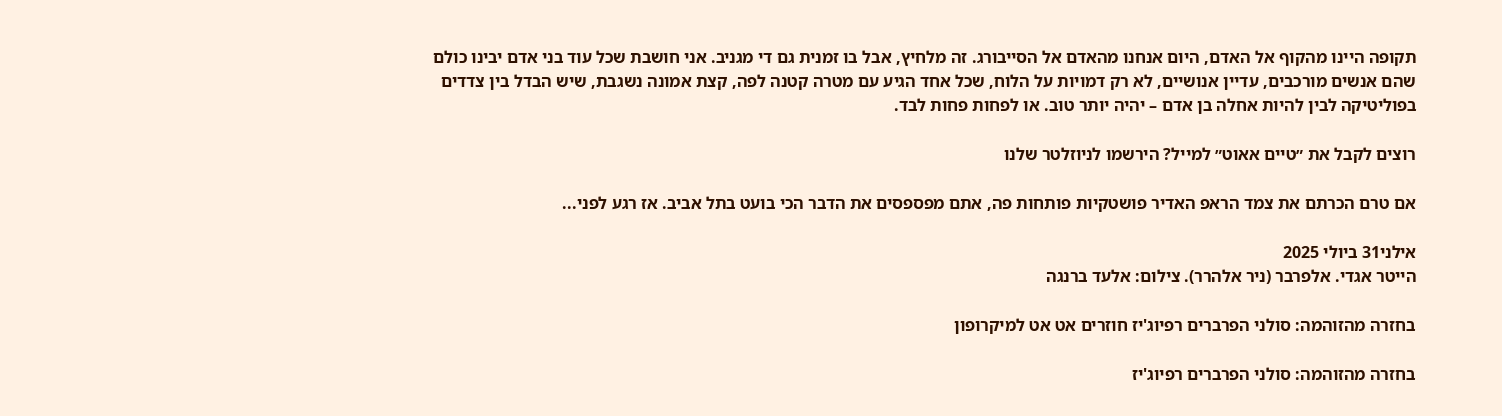תקופה היינו מהקוף אל האדם, היום אנחנו מהאדם אל הסייבורג. זה מלחיץ, אבל בו זמנית גם די מגניב. אני חושבת שכל עוד בני אדם יבינו כולם שהם אנשים מורכבים, עדיין אנושיים, לא רק דמויות על הלוח, שכל אחד הגיע עם מטרה קטנה לפה, קצת אמונה נשגבת, שיש הבדל בין צדדים בפוליטיקה לבין להיות אחלה בן אדם – יהיה יותר טוב. או לפחות פחות לבד.

רוצים לקבל את ״טיים אאוט״ למייל? הירשמו לניוזלטר שלנו

אם טרם הכרתם את צמד הראפ האדיר פושטקיות פותחות פה, אתם מפספסים את הדבר הכי בועט בתל אביב. אז רגע לפני...

אילני31 ביולי 2025
הייטר אגדי. אלפרבר (ניר אלהרר). צילום: אלעד ברנגה

בחזרה מהזוהמה: סולני הפרברים רפיוג'יז חוזרים אט אט למיקרופון

בחזרה מהזוהמה: סולני הפרברים רפיוג'יז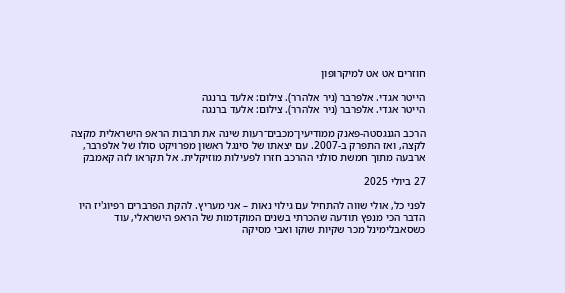חוזרים אט אט למיקרופון

הייטר אגדי. אלפרבר (ניר אלהרר). צילום: אלעד ברנגה
הייטר אגדי. אלפרבר (ניר אלהרר). צילום: אלעד ברנגה

הרכב הגנגסטה-פאנק ממודיעין־מכבים־רעות שינה את תרבות הראפ הישראלית מקצה לקצה, ואז התפרק ב-2007. עם יצאתו של סינגל ראשון מפרויקט סולו של אלפרבר, ארבעה מתוך חמשת סולני ההרכב חזרו לפעילות מוזיקלית. אל תקראו לזה קאמבק

27 ביולי 2025

לפני כל, אולי שווה להתחיל עם גילוי נאות – אני מעריץ. להקת הפרברים רפיוג'יז היו הדבר הכי מנפץ תודעה שהכרתי בשנים המוקדמות של הראפ הישראלי, עוד כשסאבלימינל מכר שקיות שוקו ואבי מסיקה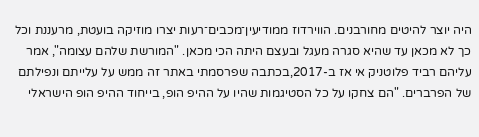היה יוצר להיטים מחורבנים. הווירדוז ממודיעין־מכבים־רעות יצרו מוזיקה בועטת, מרעננת וכל כך לא מכאן עד שהיא סגרה מעגל ובעצם היתה הכי מכאן. "המורשת שלהם עצומה", אמר עליהם רביד פלוטניק אי אז ב-2017,בכתבה שפרסמתי באתר זה ממש על עלייתם ונפילתם של הפרברים. "הם צחקו על כל הסטיגמות שהיו על ההיפ הופ, בייחוד ההיפ הופ הישראלי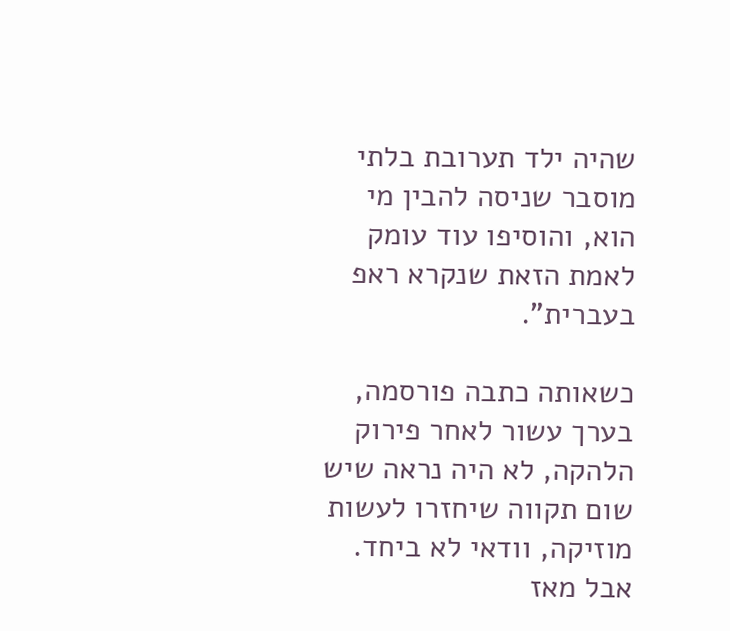שהיה ילד תערובת בלתי מוסבר שניסה להבין מי הוא, והוסיפו עוד עומק לאמת הזאת שנקרא ראפ בעברית".

כשאותה כתבה פורסמה, בערך עשור לאחר פירוק הלהקה, לא היה נראה שיש שום תקווה שיחזרו לעשות מוזיקה, וודאי לא ביחד. אבל מאז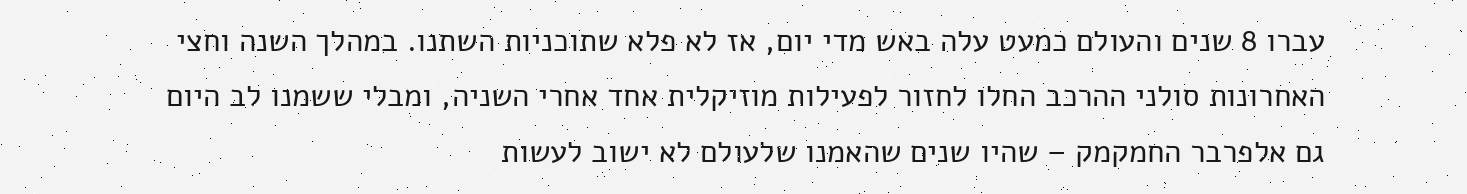עברו 8 שנים והעולם כמעט עלה באש מדי יום, אז לא פלא שתוכניות השתנו. במהלך השנה וחצי האחרונות סולני ההרכב החלו לחזור לפעילות מוזיקלית אחד אחרי השניה, ומבלי ששמנו לב היום גם אלפרבר החמקמק – שהיו שנים שהאמנו שלעולם לא ישוב לעשות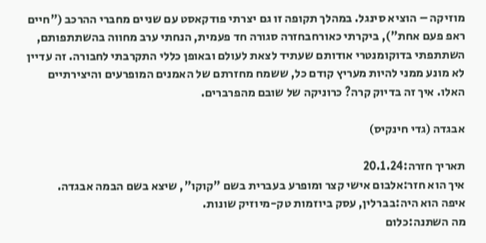מוזיקה – הוציא סינגל. במהלך תקופה זו גם יצרתי פודקאסט עם שניים מחברי ההרכב ("חיים ראפ פעם אחת"), ביקרתי כאורחבחזרה סגורה חד פעמית, הנחתי ערב מחווה בהשתתפותם, השתתפתי בדוקומנטרי אודותם שעתיד לצאת לעולם ובאופן כללי התקרבתי לחבורה. זה עדיין לא מונע ממני להיות מעריץ קודם כל, ששמח מחזרתם של האמנים המופרעים והיצירתיים האלו. איך זה בדיוק קרה? כרוניקה של שובם מהפרברים.

אבגדה (גדי חינקיס)

תאריך חזרה:20.1.24
איך הוא חזר:אלבום אישי קצר ומופרע בעברית בשם "קוקו", שיצא בשם הבמה אבגדה.
איפה הוא היה:בברלין, עסק ביוזמות טק-מיוזיק שונות.
מה השתנה:כלום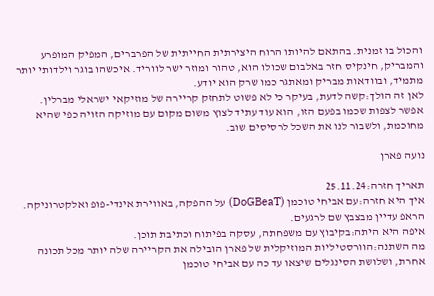והכול בו זמנית. בהתאם להיותו הרוח היצירתית החייתית של הפרברים, המפיק המופרע והמבריק, חינקיס חזר באלבום שכולו הוא, טהור ומוזר ישר לווריד. איכשהו בוגר וילדותי יותר מתמיד, ובוודאות מבריק ומאתגר כמו שרק הוא יודע.
לאן זה הולך:קשה לדעת, בעיקר כי לא פשוט לתחזק קריירה של מוזיקאי ישראלי מברלין. אפשר לצפות שכמו בפעם הזו, הוא עוד עתיד לצוץ משום מקום עם מוזיקה הזויה כפי שהיא מחוכמת, ולשבור לנו את השכל לרסיסים שוב.

נועה פארן

תאריך חזרה:25.11.24
איך היא חזרה:עם אביחי טוכמן (DoGBeaT) על ההפקה, באווירת אינדי-פופ ואלקטרוניקה. הראפ עדיין מבצבץ שם לרגעים.
איפה היא היתה:בקיבוץ עם משפחתה, עסקה בפיתוח וכתיבת תוכן.
מה השתנה:הוורסטיליות המוזיקלית של פארן הובילה את הקריירה שלה יותר מכל תכונה אחרת, ושלושת הסינגלים שיצאו עד כה עם אביחי טוכמן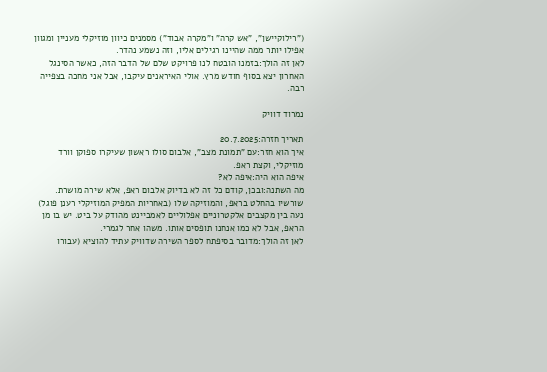("רילוקיישן", "אש קרה" ו"מקרה אבוד") מסמנים כיוון מוזיקלי מעניין ומגוון אפילו יותר ממה שהיינו רגילים אליו, וזה נשמע נהדר.
לאן זה הולך:בזמנו הובטח לנו פרויקט שלם של הדבר הזה, כאשר הסינגל האחרון יצא בסוף חודש מרץ. אולי האיראנים עיקבו, אבל אני מחכה בצפייה רבה.

נמרוד דוויק

תאריך חזרה:20.7.2025
איך הוא חזר:עם "תמונת מצב", אלבום סולו ראשון שעיקרו ספוקן וורד מוזיקלי, וקצת ראפ.
איפה הוא היה:איפה לא?
מה השתנה:ובכן, קודם כל זה לא בדיוק אלבום ראפ, אלא שירה מושרת. שורשיו בהחלט בראפ, והמוזיקה שלו (באחריות המפיק המוזיקלי רענן פוגל) נעה בין מקצבים אלקטרוניים אפלוליים לאמביינט מהודק על ביט. יש בו מן הראפ, אבל לא כמו אנחנו תופסים אותו. משהו אחר לגמרי.
לאן זה הולך:מדובר בסיפתח לספר השירה שדוויק עתיד להוציא (עבורו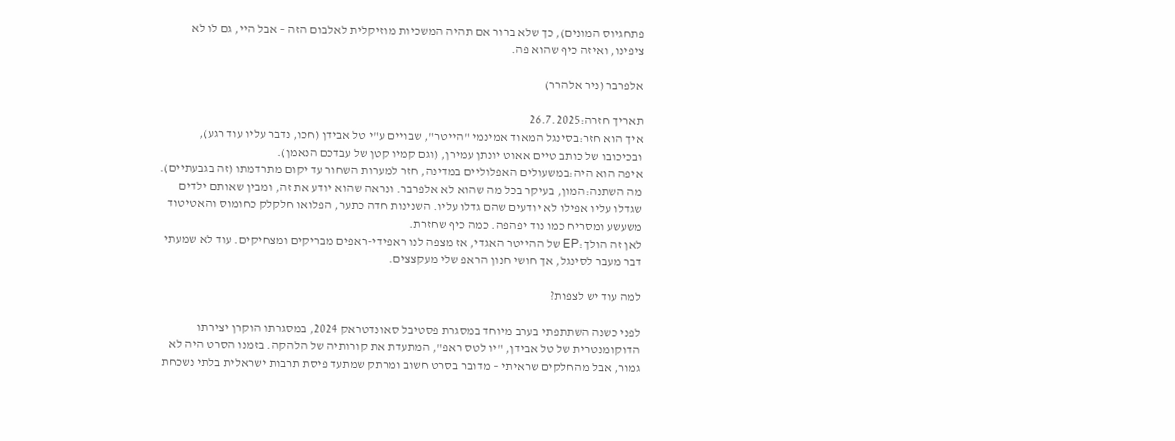פתחגיוס המונים), כך שלא ברור אם תהיה המשכיות מוזיקלית לאלבום הזה – אבל היי, גם לו לא ציפינו, ואיזה כיף שהוא פה.

אלפרבר (ניר אלהרר)

תאריך חזרה:26.7.2025
איך הוא חזר:בסינגל המאוד אמינמי "הייטר", שבויים ע"י טל אבידן (חכו, נדבר עליו עוד רגע), ובכיכובו של כותב טיים אאוט יונתן עמירן, (וגם קמיו קטן של עבדכם הנאמן).
איפה הוא היה:במשעולים האפלוליים במדינה, חזר למערות השחור עד יקום מתרדמתו (זה בגבעתיים).
מה השתנה:המון, בעיקר בכל מה שהוא לא אלפרבר. ונראה שהוא יודע את זה, ומבין שאותם ילדים שגדלו עליו אפילו לא יודעים שהם גדלו עליו. השנינות חדה כתער, הפלואו חלקלק כחומוס והאטיטוד משעשע ומסריח כמו נוד יפהפה. כמה כיף שחזרת.
לאן זה הולך:EP של ההייטר האגדי, אז מצפה לנו ראפידי-ראפים מבריקים ומצחיקים. עוד לא שמעתי דבר מעבר לסינגל, אך חושי חנון הראפ שלי מעקצצים.

למה עוד יש לצפות?

לפני כשנה השתתפתי בערב מיוחד במסגרת פסטיבל סאונדטראק 2024, במסגרתו הוקרן יצירתו הדוקומנטרית של טל אבידן, "יו לטס ראפ", המתעדת את קורותיה של הלהקה. בזמנו הסרט היה לא גמור, אבל מהחלקים שראיתי – מדובר בסרט חשוב ומרתק שמתעד פיסת תרבות ישראלית בלתי נשכחת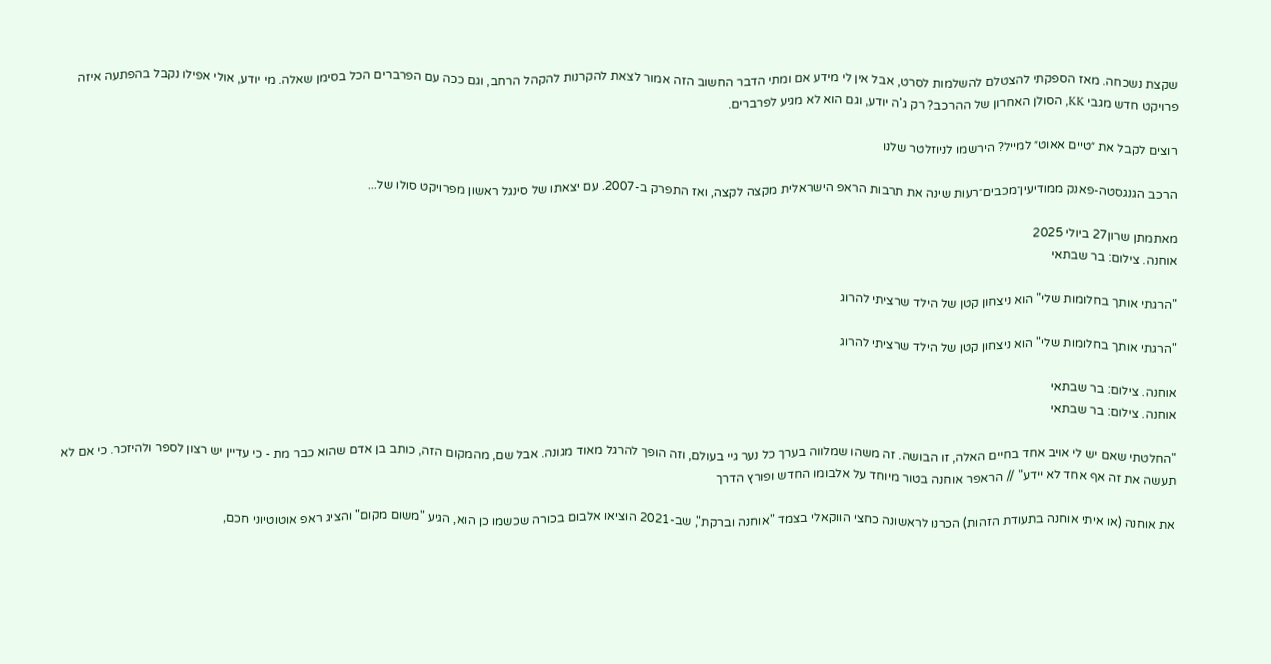שקצת נשכחה. מאז הספקתי להצטלם להשלמות לסרט, אבל אין לי מידע אם ומתי הדבר החשוב הזה אמור לצאת להקרנות להקהל הרחב, וגם ככה עם הפרברים הכל בסימן שאלה. מי יודע, אולי אפילו נקבל בהפתעה איזה פרויקט חדש מגבי KK, הסולן האחרון של ההרכב? רק ג'ה יודע, וגם הוא לא מגיע לפרברים.

רוצים לקבל את ״טיים אאוט״ למייל? הירשמו לניוזלטר שלנו

הרכב הגנגסטה-פאנק ממודיעין־מכבים־רעות שינה את תרבות הראפ הישראלית מקצה לקצה, ואז התפרק ב-2007. עם יצאתו של סינגל ראשון מפרויקט סולו של...

מאתמתן שרון27 ביולי 2025
אוחנה. צילום: בר שבתאי

"הרגתי אותך בחלומות שלי" הוא ניצחון קטן של הילד שרציתי להרוג

"הרגתי אותך בחלומות שלי" הוא ניצחון קטן של הילד שרציתי להרוג

אוחנה. צילום: בר שבתאי
אוחנה. צילום: בר שבתאי

"החלטתי שאם יש לי אויב אחד בחיים האלה, זו הבושה. זה משהו שמלווה בערך כל נער גיי בעולם, וזה הופך להרגל מאוד מגונה. אבל שם, מהמקום הזה, כותב בן אדם שהוא כבר מת - כי עדיין יש רצון לספר ולהיזכר. כי אם לא תעשה את זה אף אחד לא יידע" // הראפר אוחנה בטור מיוחד על אלבומו החדש ופורץ הדרך

את אוחנה (או איתי אוחנה בתעודת הזהות) הכרנו לראשונה כחצי הווקאלי בצמד "אוחנה וברקת", שב-2021 הוציאו אלבום בכורה שכשמו כן הוא, הגיע "משום מקום" והציג ראפ אוטוטיוני חכם,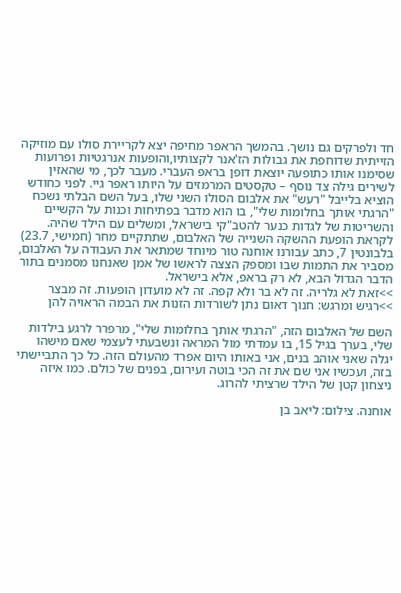חד ולפרקים גם נושך. בהמשך הראפר מחיפה יצא לקריירת סולו עם מוזיקה הזייתית שדוחפת את גבולות הז'אנר לקצותיו,והופעות אנרגטיות ופרועות שסימנו אותו כתופעה יוצאת דופן בראפ העברי. מעבר לכך, מי שהאזין לשירים גילה צד נוסף – טקסטים המרמזים על היותו ראפר גיי. לפני כחודש הוציא בלייבל "רעש" את אלבום הסולו השני שלו, בעל השם הבלתי נשכח "הרגתי אותך בחלומות שלי", בו הוא מדבר בפתיחות וכנות על הקשיים והשריטות של לגדות כנער להטב"קי בישראל, ומשלים עם הילד שהיה. לקראת הופעת ההשקה השנייה של האלבום, שתתקיים מחר (חמישי, 23.7) בלבונטין 7, כתב עבורנו אוחנה טור מיוחד שמתאר את העבודה על האלבום, מסביר את התמות שבו ומספק הצצה לראשו של אמן שאנחנו מסמנים בתור הדבר הגדול הבא, לא רק בראפ, אלא בישראל.
>>זאת לא גלריה. זה לא בר ולא קפה. זה לא מועדון הופעות. זה מבצר
>>רגיש ומרגש: חנוך דאום נתן לשורדות הזנות את הבמה הראויה להן

השם של האלבום הזה, "הרגתי אותך בחלומות שלי", מרפרר לרגע בילדות שלי, בערך בגיל 15, בו עמדתי מול המראה ונשבעתי לעצמי שאם מישהו יגלה שאני אוהב בנים, אני באותו היום אפרד מהעולם הזה. כל כך התביישתי בזה, ועכשיו אני שם את זה הכי בוטה ועירום, בפנים של כולם. כמו איזה ניצחון קטן של הילד שרציתי להרוג.

אוחנה. צילום: ליאב בן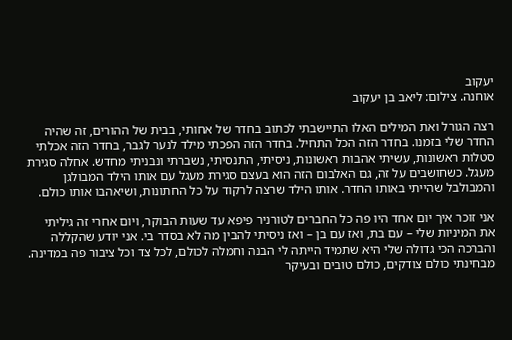יעקוב
אוחנה. צילום: ליאב בן יעקוב

רצה הגורל ואת המילים האלו התיישבתי לכתוב בחדר של אחותי, בבית של ההורים, זה שהיה החדר שלי בזמנו. בחדר הזה הכל התחיל. בחדר הזה הפכתי מילד לנער לגבר, בחדר הזה אכלתי סטלות ראשונות, עשיתי אהבות ראשונות, ניסיתי, התנסיתי, נשברתי ונבניתי מחדש. אחלה סגירת מעגל. כשחושבים על זה, גם האלבום הזה הוא בעצם סגירת מעגל עם אותו הילד המבולגן והמבולבל שהייתי באותו החדר. אותו הילד שרצה לרקוד על כל החתונות, ושיאהבו אותו כולם.

אני זוכר איך יום אחד היו פה כל החברים לטורניר פיפא עד שעות הבוקר, ויום אחרי זה גיליתי את המיניות שלי – עם בת, ואז עם בן – ואז ניסיתי להבין מה לא בסדר בי. אני יודע שהקללה והברכה הכי גדולה שלי היא שתמיד הייתה לי הבנה וחמלה לכולם, לכל צד וכל ציבור פה במדינה. מבחינתי כולם צודקים, כולם טובים ובעיקר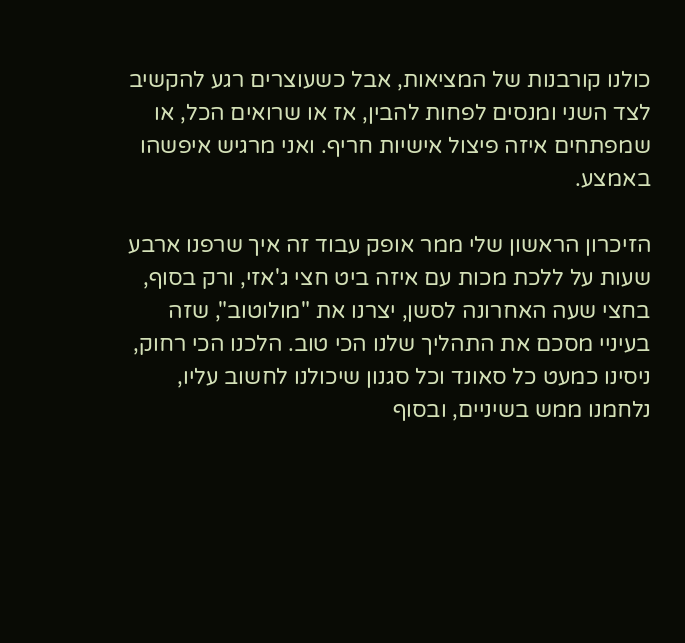כולנו קורבנות של המציאות, אבל כשעוצרים רגע להקשיב לצד השני ומנסים לפחות להבין, אז או שרואים הכל, או שמפתחים איזה פיצול אישיות חריף. ואני מרגיש איפשהו באמצע.

הזיכרון הראשון שלי ממר אופק עבוד זה איך שרפנו ארבע שעות על ללכת מכות עם איזה ביט חצי ג'אזי, ורק בסוף, בחצי שעה האחרונה לסשן, יצרנו את "מולוטוב", שזה בעיניי מסכם את התהליך שלנו הכי טוב. הלכנו הכי רחוק, ניסינו כמעט כל סאונד וכל סגנון שיכולנו לחשוב עליו, נלחמנו ממש בשיניים, ובסוף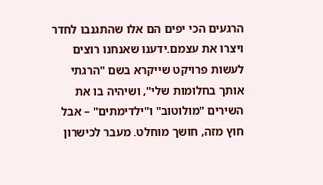הרגעים הכי יפים הם אלו שהתגנבו לחדר ויצרו את עצמם.ידענו שאנחנו רוצים לעשות פרויקט שייקרא בשם "הרגתי אותך בחלומות שלי", ושיהיה בו את השירים "מולוטוב" ו"ילדימתים" – אבל חוץ מזה, חושך מוחלט. מעבר לכישרון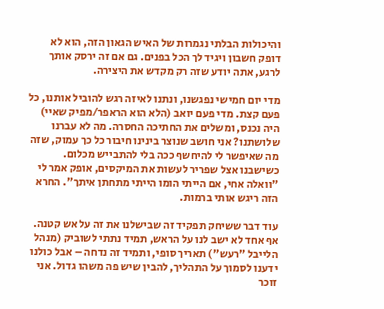והיכולות הבלתי נגמרות של האיש הגאון הזה, הוא לא דופק חשבון ויגיד לך הכל בפנים. גם אם זה ירסק אותך לרגע, אתה יודע שזה רק מקדש את היצירה.

מדי יום חמישי נפגשנו, ונתנו לאיזה רגש להוביל אותנו, כל פעם קצת. מדי פעם יואב (הלא הוא הראפר/מפיק שאיי) היה נכנס, ומשלים את החתיכה החסרה. מה לא עברנו שלושתנו? אני חושב שנוצר בינינו חיבור כל כך עמוק, שזה מה שאיפשר לי להיחשף ככה בלי להתבייש מכלום. כשישבנו אצל שפריר לעשות את המיקסים, אופק אמר לי "וואלה אחי, אם הייתי הומו הייתי מתחתן איתך". החרא הזה ריגש אותי ברמות.

עוד דבר ששיחק תפקיד זה שבישלנו את זה על אש קטנה. אף אחד לא ישב לנו על הראש, תמיד נתתי לשוביק (מנהל הלייבל "רעש") תאריך סופי, ותמיד זה נדחה – אבל כולנו ידענו לסמוך על התהליך, להבין שיש פה משהו גדול. אני זוכר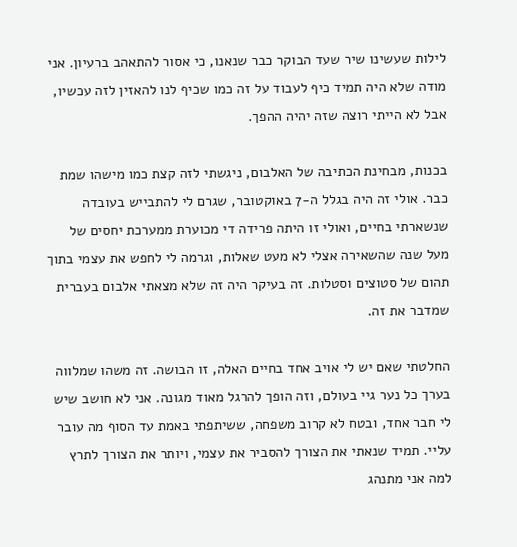לילות שעשינו שיר שעד הבוקר כבר שנאנו, כי אסור להתאהב ברעיון. אני מודה שלא היה תמיד כיף לעבוד על זה כמו שכיף לנו להאזין לזה עכשיו, אבל לא הייתי רוצה שזה יהיה ההפך.

בכנות, מבחינת הכתיבה של האלבום, ניגשתי לזה קצת כמו מישהו שמת כבר. אולי זה היה בגלל ה-7 באוקטובר, שגרם לי להתבייש בעובדה שנשארתי בחיים, ואולי זו היתה פרידה די מכוערת ממערכת יחסים של מעל שנה שהשאירה אצלי לא מעט שאלות, וגרמה לי לחפש את עצמי בתוך תהום של סטוצים וסטלות. זה בעיקר היה זה שלא מצאתי אלבום בעברית שמדבר את זה.

החלטתי שאם יש לי אויב אחד בחיים האלה, זו הבושה. זה משהו שמלווה בערך כל נער גיי בעולם, וזה הופך להרגל מאוד מגונה. אני לא חושב שיש לי חבר אחד, ובטח לא קרוב משפחה, ששיתפתי באמת עד הסוף מה עובר עליי. תמיד שנאתי את הצורך להסביר את עצמי, ויותר את הצורך לתרץ למה אני מתנהג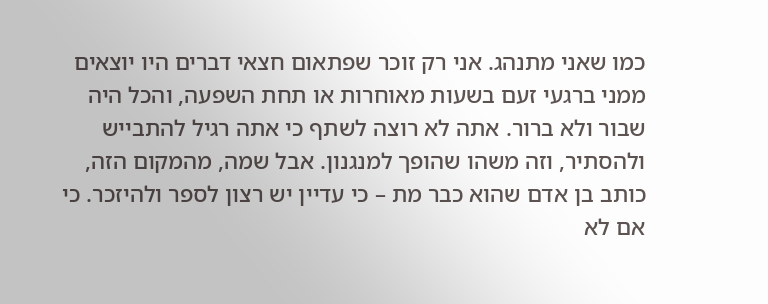כמו שאני מתנהג. אני רק זוכר שפתאום חצאי דברים היו יוצאים ממני ברגעי זעם בשעות מאוחרות או תחת השפעה, והכל היה שבור ולא ברור. אתה לא רוצה לשתף כי אתה רגיל להתבייש ולהסתיר, וזה משהו שהופך למנגנון. אבל שמה, מהמקום הזה, כותב בן אדם שהוא כבר מת – כי עדיין יש רצון לספר ולהיזכר. כי אם לא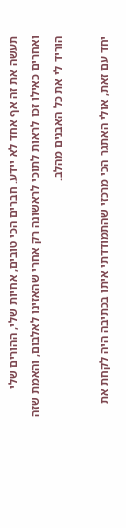תעשה את זה אף אחד לא יידע. חברים הכי טובים, אחיות שלי, ההורים שלי ואחרים כאילו זכו לראות לתוכי לראשונה רק אחרי שהאזינו לאלבום, והאמת שזה הוריד לי את כל האבנים מהלב.

יחד עם זאת, אולי האתגר הכי מרכזי שהתמודדתי איתו בכתיבה היה לקחת את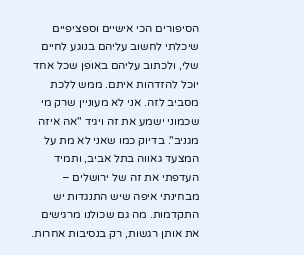הסיפורים הכי אישיים וספציפיים שיכלתי לחשוב עליהם בנוגע לחיים שלי, ולכתוב עליהם באופן שכל אחד יוכל להזדהות איתם. ממש ללכת מסביב לזה. אני לא מעוניין שרק מי שכמוני ישמע את זה ויגיד "אה איזה מגניב". בדיוק כמו שאני לא מת על המצעד גאווה בתל אביב, ותמיד העדפתי את זה של ירושלים – מבחינתי איפה שיש התנגדות יש התקדמות. מה גם שכולנו מרגישים את אותן רגשות, רק בנסיבות אחרות.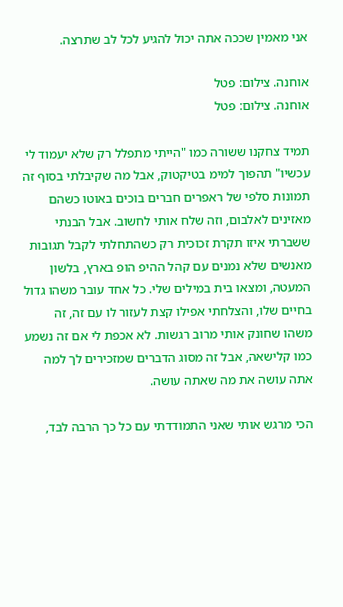אני מאמין שככה אתה יכול להגיע לכל לב שתרצה.

אוחנה. צילום: פטל
אוחנה. צילום: פטל

תמיד צחקנו ששורה כמו "הייתי מתפלל רק שלא יעמוד לי עכשיו" תהפוך למימ בטיקטוק, אבל מה שקיבלתי בסוף זה תמונות סלפי של ראפרים חברים בוכים באוטו כשהם מאזינים לאלבום, וזה שלח אותי לחשוב. אבל הבנתי ששברתי איזו תקרת זכוכית רק כשהתחלתי לקבל תגובות מאנשים שלא נמנים עם קהל ההיפ הופ בארץ, בלשון המעטה, ומצאו בית במילים שלי. כל אחד עובר משהו גדול בחיים שלו, והצלחתי אפילו קצת לעזור לו עם זה, זה משהו שחונק אותי מרוב רגשות. לא אכפת לי אם זה נשמע כמו קלישאה, אבל זה מסוג הדברים שמזכירים לך למה אתה עושה את מה שאתה עושה.

הכי מרגש אותי שאני התמודדתי עם כל כך הרבה לבד,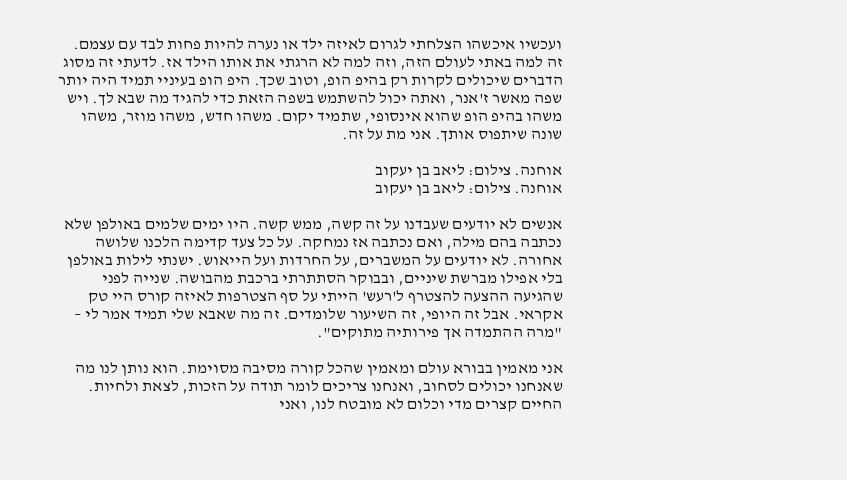ועכשיו איכשהו הצלחתי לגרום לאיזה ילד או נערה להיות פחות לבד עם עצמם. זה למה באתי לעולם הזה, וזה למה לא הרגתי את אותו הילד אז. לדעתי זה מסוג הדברים שיכולים לקרות רק בהיפ הופ, וטוב שכך. היפ הופ בעיניי תמיד היה יותר שפה מאשר ז'אנר, ואתה יכול להשתמש בשפה הזאת כדי להגיד מה שבא לך. ויש משהו בהיפ הופ שהוא אינסופי, שתמיד יקום. משהו חדש, משהו מוזר, משהו שונה שיתפוס אותך. אני מת על זה.

אוחנה. צילום: ליאב בן יעקוב
אוחנה. צילום: ליאב בן יעקוב

אנשים לא יודעים שעבדנו על זה קשה, ממש קשה. היו ימים שלמים באולפן שלא נכתבה בהם מילה, ואם נכתבה אז נמחקה. על כל צעד קדימה הלכנו שלושה אחורה. לא יודעים על המשברים, על החרדות ועל הייאוש. ישנתי לילות באולפן בלי אפילו מברשת שיניים, ובבוקר הסתתרתי ברכבת מהבושה. שנייה לפני שהגיעה ההצעה להצטרף ל'רעש' הייתי על סף הצטרפות לאיזה קורס היי טק אקראי. אבל זה היופי, זה השיעור שלומדים. זה מה שאבא שלי תמיד אמר לי – "מרה ההתמדה אך פירותיה מתוקים".

אני מאמין בבורא עולם ומאמין שהכל קורה מסיבה מסוימת. הוא נותן לנו מה שאנחנו יכולים לסחוב, ואנחנו צריכים לומר תודה על הזכות, לצאת ולחיות. החיים קצרים מדי וכלום לא מובטח לנו, ואני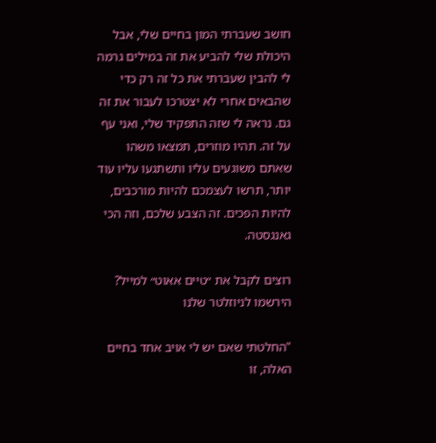חושב שעברתי המון בחיים שלי, אבל היכולת שלי להביע את זה במילים גרמה לי להבין שעברתי את כל זה רק כדי שהבאים אחרי לא יצטרכו לעבור את זה גם. נראה לי שזה התפקיד שלי, ואני עף על זה. תהיו מוזרים, תמצאו משהו שאתם משוגעים עליו ותשתגעו עליו עוד יותר, תרשו לעצמכם להיות מורכבים, להיות הפכים. זה הצבע שלכם, וזה הכי גאנגסטה.

רוצים לקבל את ״טיים אאוט״ למייל? הירשמו לניוזלטר שלנו

"החלטתי שאם יש לי אויב אחד בחיים האלה, זו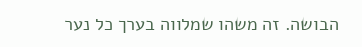הבושה. זה משהו שמלווה בערך כל נער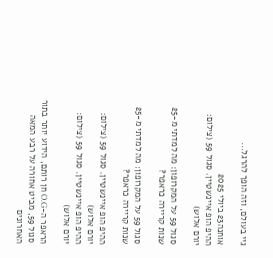גיי בעולם, וזה הופך להרגל...

אוחנה23 ביולי 2025
ההיפ הופ איינשטיין. סגול 59 (צילום: יורם אלוש)

סגול 59 על המקרופון: מה למדתי מ-25 שנות קריירה כראפר?

סגול 59 על המקרופון: מה למדתי מ-25 שנות קריירה כראפר?

ההיפ הופ איינשטיין. סגול 59 (צילום: יורם אלוש)
ההיפ הופ איינשטיין. סגול 59 (צילום: יורם אלוש)

הראפר ה-O.G חן רותם, הידוע יותר בתור סגול 59, מביט אחורה על רבע המאה האחרונים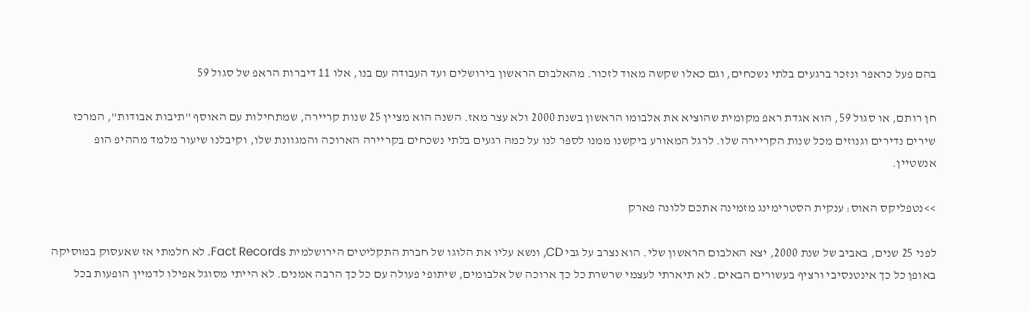בהם פעל כראפר ונזכר ברגעים בלתי נשכחים, וגם כאלו שקשה מאוד לזכור. מהאלבום הראשון בירושלים ועד העבודה עם בנו, אלו 11 דיברות הראפ של סגול 59

חן רותם, או סגול 59, הוא אגדת ראפ מקומית שהוציא את אלבומו הראשון בשנת 2000 ולא עצר מאז. השנה הוא מציין 25 שנות קריירה, שמתחילות עם האוסף "תיבות אבודות", המרכז שירים נדירים וגנוזים מכל שנות הקריירה שלו. לרגל המאורע ביקשנו ממנו לספר לנו על כמה רגעים בלתי נשכחים בקריירה הארוכה והמגוונת שלו, וקיבלנו שיעור מלמד מההיפ הופ אנשטיין.

>>נטפליקס האוס: ענקית הסטרימינג מזמינה אתכם ללונה פארק

לפני 25 שנים, באביב של שנת 2000, יצא האלבום הראשון שלי. הוא נצרב על גבי CD, ונשא עליו את הלוגו של חברת התקליטים הירושלמית Fact Records. לא חלמתי אז שאעסוק במוסיקה באופן כל כך אינטנסיבי ורציף בעשורים הבאים. לא תיארתי לעצמי שרשרת כל כך ארוכה של אלבומים, שיתופי פעולה עם כל כך הרבה אמנים. לא הייתי מסוגל אפילו לדמיין הופעות בכל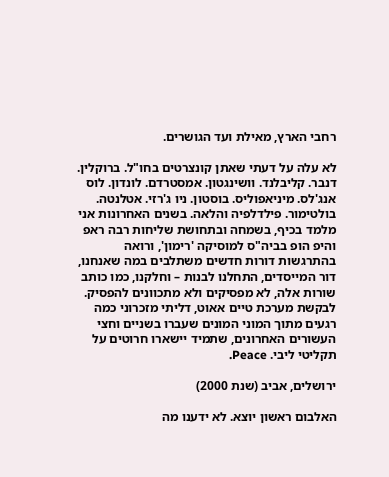רחבי הארץ, מאילת ועד הגושרים.

לא עלה על דעתי שאתן קונצרטים בחו"ל. ברוקלין. דנבר. קליבלנד. וושינגטון. אמסטרדם. לונדון. לוס אנג'לס. מיניאפוליס. בוסטון. ניו ג'רזי. אטלנטה. בולטימור. פילדלפיה והלאה. בשנים האחרונות אני מלמד בכיף, בשמחה ובתחושת שליחות רבה ראפ והיפ הופ בביה"ס למוסיקה 'רימון', ורואה בהתרגשות דורות חדשים משתלבים במה שאנחנו, דור המייסדים, התחלנו לבנות – וחלקנו, כמו כותב שורות אלה, לא מפסיקים ולא מתכוונים להפסיק. לבקשת מערכת טיים אאוט, דליתי מזכרוני כמה רגעים מתוך המוני המונים שעברו בשניים וחצי העשורים האחרונים, שתמיד יישארו חרוטים על תקליטי ליבי. Peace.

ירושלים, אביב (שנת 2000)

האלבום ראשון יוצא. לא ידענו מה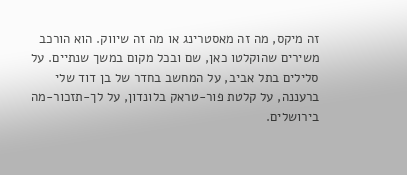זה מיקס, מה זה מאסטרינג או מה זה שיווק. הוא הורכב משירים שהוקלטו כאן, שם ובכל מקום במשך שנתיים. על סלילים בתל אביב, על המחשב בחדר של בן דוד שלי ברעננה, על קלטת פור-טראק בלונדון, על לך-תזכור-מה בירושלים.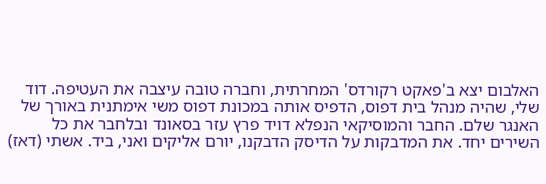האלבום יצא ב'פאקט רקורדס' המחרתית, וחברה טובה עיצבה את העטיפה. דוד שלי, שהיה מנהל בית דפוס, הדפיס אותה במכונת דפוס משי אימתנית באורך של האנגר שלם. החבר והמוסיקאי הנפלא דויד פרץ עזר בסאונד ובלחבר את כל השירים יחד. את המדבקות על הדיסק הדבקנו, יורם אליקים ואני, ביד. אשתי (דאז)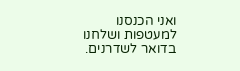ואני הכנסנו למעטפות ושלחנו בדואר לשדרנים.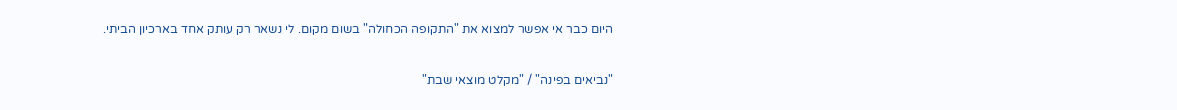היום כבר אי אפשר למצוא את "התקופה הכחולה" בשום מקום. לי נשאר רק עותק אחד בארכיון הביתי.

"נביאים בפינה" / "מקלט מוצאי שבת"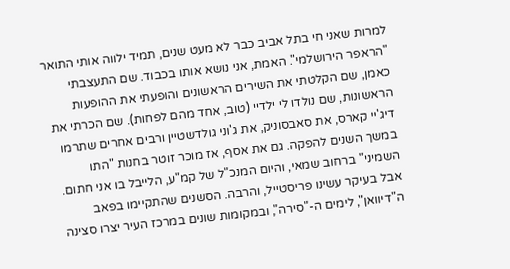למרות שאני חי בתל אביב כבר לא מעט שנים, תמיד ילווה אותי התואר "הראפר הירושלמי". האמת, אני נושא אותו בכבוד. שם התעצבתי כאמן, שם הקלטתי את השירים הראשונים והופעתי את ההופעות הראשונות, שם נולדו לי ילדיי (טוב, אחד מהם לפחות). שם הכרתי את דיג'יי קארס, את סאבסוניק, את ג'וני גולדשטיין ורבים אחרים שתרמו במשך השנים להפקה. גם את אסף, אז מוכר זוטר בחנות "התו השמיני" ברחוב שמאי, והיום המנכ"ל של קמ"ע, הלייבל בו אני חתום. אבל בעיקר עשינו פריסטייל, והרבה. הסשנים שהתקיימו בפאב ה"דיוואן", לימים ה-"סירה", ובמקומות שונים במרכז העיר יצרו סצינה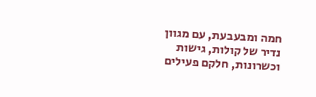חמה ומבעבעת, עם מגוון נדיר של קולות, גישות וכשרונות, חלקם פעילים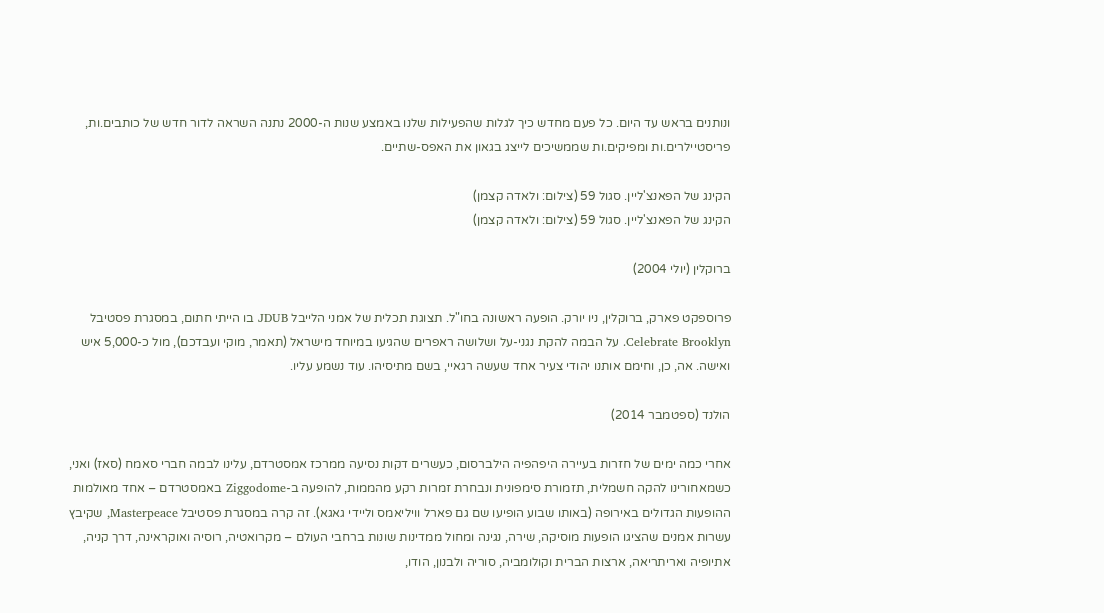ונותנים בראש עד היום. כל פעם מחדש כיך לגלות שהפעילות שלנו באמצע שנות ה-2000 נתנה השראה לדור חדש של כותבים.ות, פריסטיילרים.ות ומפיקים.ות שממשיכים לייצג בגאון את האפס-שתיים.

הקינג של הפאנצ'ליין. סגול 59 (צילום: ולאדה קצמן)
הקינג של הפאנצ'ליין. סגול 59 (צילום: ולאדה קצמן)

ברוקלין (יולי 2004)

פרוספקט פארק, ברוקלין, ניו יורק. הופעה ראשונה בחו"ל. תצוגת תכלית של אמני הלייבל JDUB בו הייתי חתום, במסגרת פסטיבל Celebrate Brooklyn. על הבמה להקת נגני-על ושלושה ראפרים שהגיעו במיוחד מישראל (תאמר, מוקי ועבדכם), מול כ-5,000 איש ואישה. אה, כן, וחימם אותנו יהודי צעיר אחד שעשה רגאיי, בשם מתיסיהו. עוד נשמע עליו.

הולנד (ספטמבר 2014)

אחרי כמה ימים של חזרות בעיירה היפהפיה הילברסום, כעשרים דקות נסיעה ממרכז אמסטרדם, עלינו לבמה חברי סאמח (סאז) ואני, כשמאחורינו להקה חשמלית, תזמורת סימפונית ונבחרת זמרות רקע מהממות, להופעה ב-Ziggodome באמסטרדם – אחד מאולמות ההופעות הגדולים באירופה (באותו שבוע הופיעו שם גם פארל וויליאמס וליידי גאגא). זה קרה במסגרת פסטיבל Masterpeace, שקיבץ עשרות אמנים שהציגו הופעות מוסיקה, שירה, נגינה ומחול ממדינות שונות ברחבי העולם – מקרואטיה, רוסיה ואוקראינה, דרך קניה, אתיופיה ואריתריאה, ארצות הברית וקולומביה, סוריה ולבנון, הודו,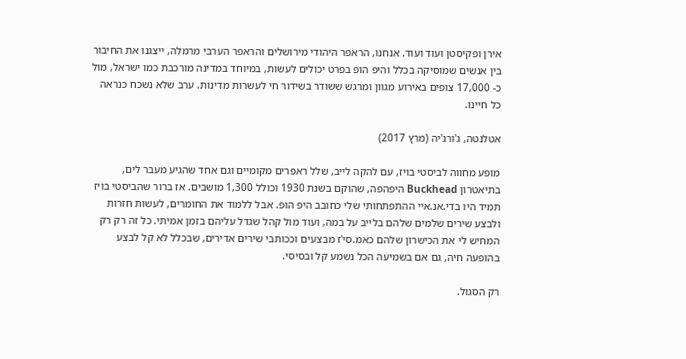אירן ופקיסטן ועוד ועוד. אנחנו, הראפר היהודי מירושלים והראפר הערבי מרמלה, ייצגנו את החיבור בין אנשים שמוסיקה בכלל והיפ הופ בפרט יכולים לעשות, במיוחד במדינה מורכבת כמו ישראל, מול כ- 17,000 צופים באירוע מגוון ומרגש ששודר בשידור חי לעשרות מדינות. ערב שלא נשכח כנראה כל חיינו.

אטלנטה, ג'ורג'יה (מרץ 2017)

מופע מחווה לביסטי בויז, עם להקה לייב, שלל ראפרים מקומיים וגם אחד שהגיע מעבר לים, בתיאטרון Buckhead היפהפה, שהוקם בשנת 1930 וכולל 1,300 מושבים. אז ברור שהביסטי בויז תמיד היו בדי.אנ.איי ההתפתחותי שלי כחובב היפ הופ. אבל ללמוד את החומרים, לעשות חזרות ולבצע שירים שלמים שלהם בלייב על במה, ועוד מול קהל שגדל עליהם בזמן אמיתי. כל זה רק רק המחיש לי את הכישרון שלהם כאמ.סי'ז מבצעים וככותבי שירים אדירים, שבכלל לא קל לבצע בהופעה חיה, גם אם בשמיעה הכל נשמע קל ובסיסי.

רק הסגול.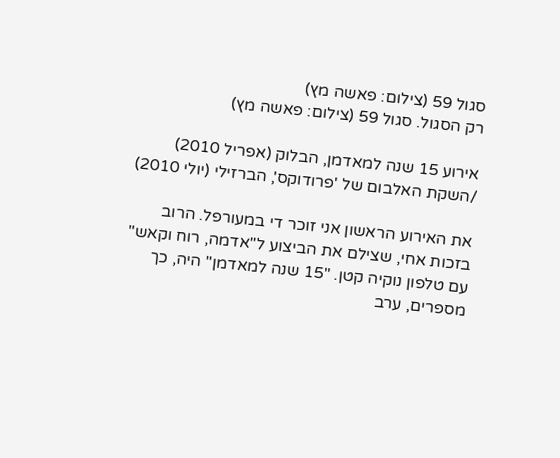סגול 59 (צילום: פאשה מץ)
רק הסגול. סגול 59 (צילום: פאשה מץ)

אירוע 15 שנה למאדמן, הבלוק (אפריל 2010) /השקת האלבום של 'פרודוקס', הברזילי (יולי 2010)

את האירוע הראשון אני זוכר די במעורפל. הרוב בזכות אחי, שצילם את הביצוע ל"אדמה, רוח וקאש" עם טלפון נוקיה קטן. "15 שנה למאדמן" היה, כך מספרים, ערב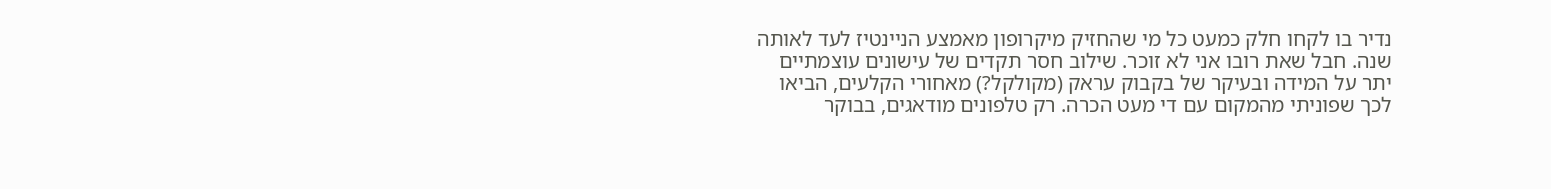נדיר בו לקחו חלק כמעט כל מי שהחזיק מיקרופון מאמצע הניינטיז לעד לאותה שנה. חבל שאת רובו אני לא זוכר. שילוב חסר תקדים של עישונים עוצמתיים יתר על המידה ובעיקר של בקבוק עראק (מקולקל?) מאחורי הקלעים, הביאו לכך שפוניתי מהמקום עם די מעט הכרה. רק טלפונים מודאגים, בבוקר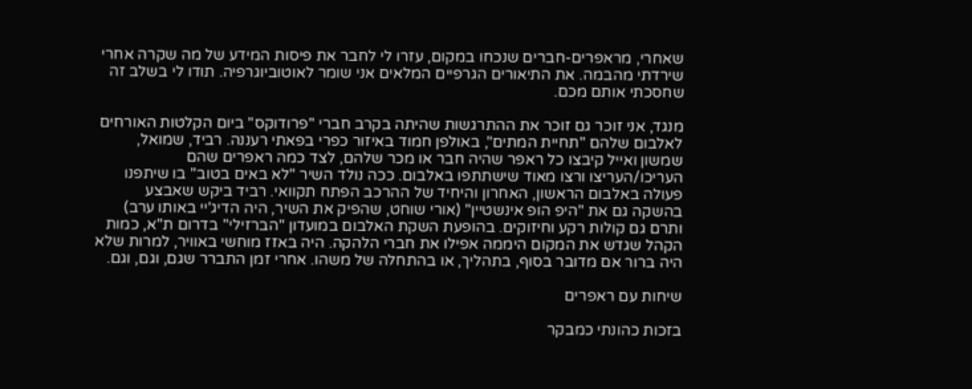שאחרי, מראפרים-חברים שנכחו במקום, עזרו לי לחבר את פיסות המידע של מה שקרה אחרי שירדתי מהבמה. את התיאורים הגרפיים המלאים אני שומר לאוטוביוגרפיה. תודו לי בשלב זה שחסכתי אותם מכם.

מנגד, אני זוכר גם זוכר את ההתרגשות שהיתה בקרב חברי "פרודוקס" ביום הקלטות האורחים לאלבום שלהם "תחיית המתים", באולפן חמוד באיזור כפרי בפאתי רעננה. רביד, שמואל, שמשון ואייל קיבצו כל ראפר שהיה חבר או מכר שלהם, לצד כמה ראפרים שהם העריכו/העריצו ורצו מאוד שישתתפו באלבום. ככה נולד השיר "לא באים בטוב" בו שיתפנו פעולה באלבום הראשון, האחרון והיחיד של ההרכב הפתח תקוואי. רביד ביקש שאבצע בהשקה גם את "היפ הופ אינשטיין" (אורי שוחט, שהפיק את השיר, היה הדיג'יי באותו ערב) ותרם גם קולות רקע וחיזוקים. בהופעת השקת האלבום במועדון "הברזילי" בדרום ת"א, כמות הקהל שגדש את המקום היממה אפילו את חברי הלהקה. היה באזז מוחשי באוויר, למרות שלא היה ברור אם מדובר בסוף, בתהליך, או בהתחלה של משהו. אחרי זמן התברר שגם, וגם, וגם.

שיחות עם ראפרים

בזכות כהונתי כמבקר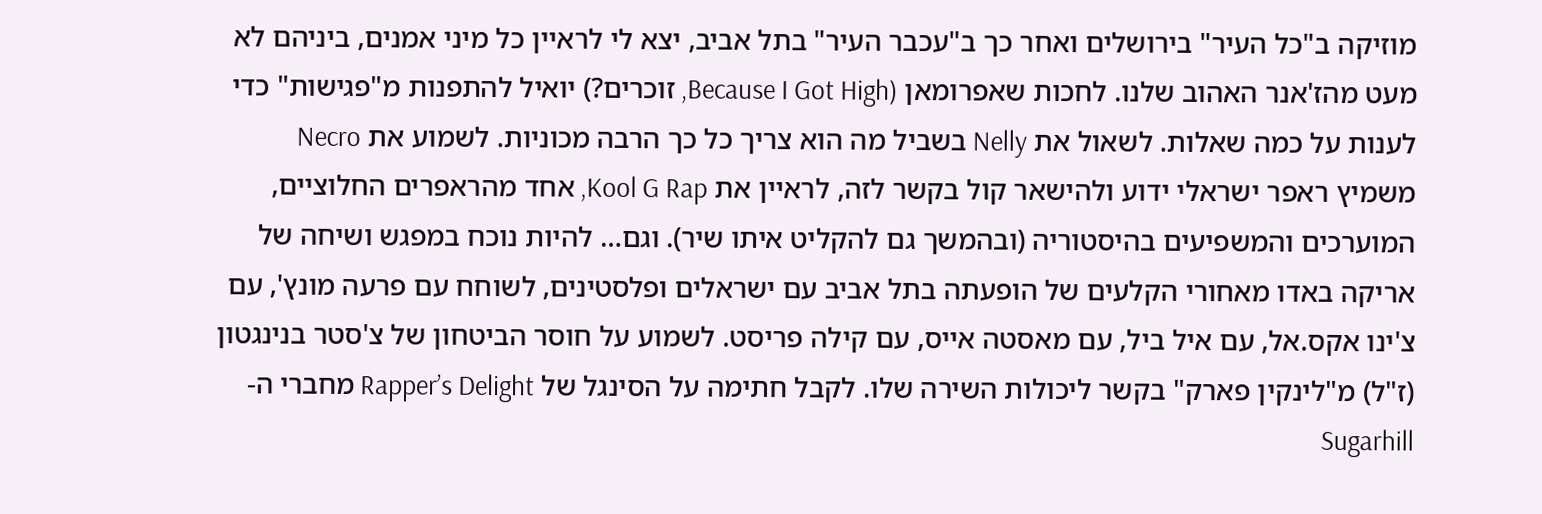מוזיקה ב"כל העיר" בירושלים ואחר כך ב"עכבר העיר" בתל אביב, יצא לי לראיין כל מיני אמנים, ביניהם לא מעט מהז'אנר האהוב שלנו. לחכות שאפרומאן (Because I Got High, זוכרים?) יואיל להתפנות מ"פגישות" כדי לענות על כמה שאלות. לשאול את Nelly בשביל מה הוא צריך כל כך הרבה מכוניות. לשמוע את Necro משמיץ ראפר ישראלי ידוע ולהישאר קול בקשר לזה, לראיין את Kool G Rap, אחד מהראפרים החלוציים, המוערכים והמשפיעים בהיסטוריה (ובהמשך גם להקליט איתו שיר). וגם… להיות נוכח במפגש ושיחה של אריקה באדו מאחורי הקלעים של הופעתה בתל אביב עם ישראלים ופלסטינים, לשוחח עם פרעה מונץ', עם צ'ינו אקס.אל, עם איל ביל, עם מאסטה אייס, עם קילה פריסט. לשמוע על חוסר הביטחון של צ'סטר בנינגטון (ז"ל) מ"לינקין פארק" בקשר ליכולות השירה שלו. לקבל חתימה על הסינגל של Rapper’s Delight מחברי ה-Sugarhill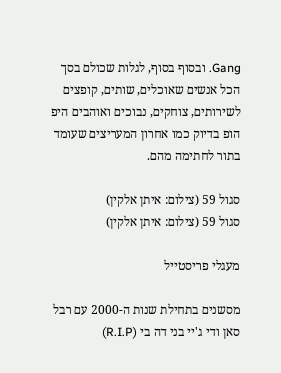Gang. ובסוף בסוף, לגלות שכולם בסך הכל אנשים שאוכלים, שותים, קופצים לשירותים, צוחקים, נבוכים ואוהבים היפ הופ בדיוק כמו אחרון המעריצים שעומד בתור לחתימה מהם.

סגול 59 (צילום: איתן אלקין)
סגול 59 (צילום: איתן אלקין)

מעגלי פריסטייל

מסשנים בתחילת שנות ה-2000 עם רבל סאן ודי ג'יי בני דה בי (R.I.P)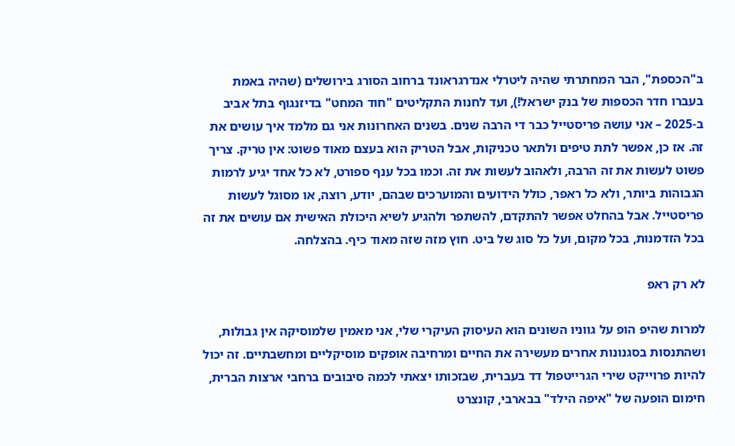ב"הכספת", הבר המחתרתי שהיה ליטרלי אנדרגראונד ברחוב הסורג בירושלים (שהיה באמת בעברו חדר הכספות של בנק ישראל!), ועד לחנות התקליטים "חוד המחט" בדיזנגוף בתל אביב ב-2025 – אני עושה פריסטייל כבר די הרבה שנים. בשנים האחרונות אני גם מלמד איך עושים את זה. אז כן, אפשר לתת טיפים ולתאר טכניקות, אבל הטריק הוא בעצם מאוד פשוט: אין טריק. צריך פשוט לעשות את זה הרבה, ולאהוב לעשות את זה. וכמו בכל ענף ספורט, לא כל אחד יגיע לרמות הגבוהות ביותר, ולא כל ראפר, כולל הידועים והמוערכים שבהם, יודע, רוצה, או מסוגל לעשות פריסטייל. אבל בהחלט אפשר להתקדם, להשתפר ולהגיע לשיא היכולת האישית אם עושים את זה בכל הזדמנות, בכל מקום, ועל כל סוג של ביט. חוץ מזה שזה מאוד כיף. בהצלחה.

לא רק ראפ

למרות שהיפ הופ על גווניו השונים הוא העיסוק העיקרי שלי, אני מאמין שלמוסיקה אין גבולות, ושהתנסות בסגנונות אחרים מעשירה את החיים ומרחיבה אופקים מוסיקליים ומחשבתיים. זה יכול להיות פרוייקט שירי הגרייטפול דד בעברית, שבזכותו יצאתי לכמה סיבובים ברחבי ארצות הברית, חימום הופעה של "איפה הילד" בבארבי, קונצרט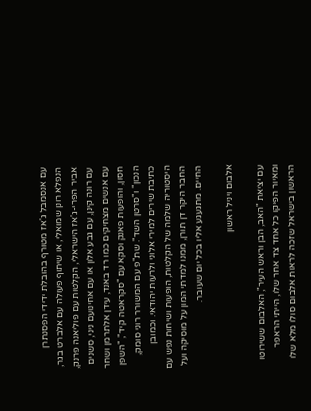עם אנסמבל ג'אז מטורף בהובלת ידידי הפסנתרן הנפלא רונן שמואלי, או שיתוף פעולה עם אלברט בגר, אביר הפרי-ג'אז הישראלי, הקלטות עם פוליאנה פרנק, עם רונה קינן, עם גבע אלון או עם אחינועם ניני, סשנים עם אנשים מצחיקים כמו רד באנד, עידן אלתרמן ושחר חסון, והופעות פאנק וסקא עם "סקראטה קיד", "השפן הנכון" ו"סרטן השד". שת"פ עם המשורר רוני סומק, כתיבת שירים למירי אלוני ולרעות יהודאי. וכמובן היסטוריה שלמה של הקלטות, הופעות ושיחות נפש עם החבר היקר דן תורן, ממנו למדתי המון על מוסיקה ועל החיים. מתגעגע אליו בכל יום שעובר.

אלבום ויניל ראשון

עם יציאת "האב, הבן וראש העיר", האלבום ששירוטו ומאיור הפיקו כל אחד צד אחר שלו, הייתי הראפר הראשון בישראל שזכה לראות אלבום סולו מלא שלו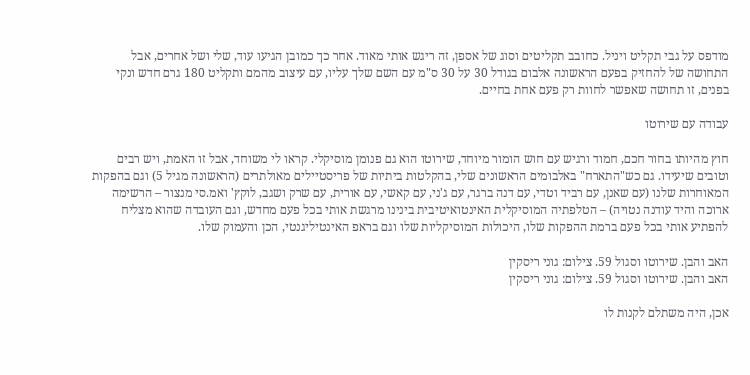מודפס על גבי תקליט ויניל. כחובב תקליטים וסוג של אספן, זה ריגש אותי מאוד. אחר כך כמובן הגיעו עוד, שלי ושל אחרים, אבל התחושה של להחזיק בפעם הראשונה אלבום בגודל 30 על 30 ס"מ עם השם שלך עליו, עם עיצוב מהמם ותקליט 180 גרם חדש ונקי בפנים, זו תחושה שאפשר לחוות רק פעם אחת בחיים.

עבודה עם שירוטו

חוץ מהיותו בחור חכם, חמוד ורגיש עם חוש הומור מיוחד, שירוטו הוא גם פנומן מוסיקלי. קראו לי משוחד, אבל זו האמת, ויש רבים וטובים שיעידו. גם כש"התארח" באלבומים הראשונים שלי, בהקלטות ביתיות של פריסטיילים מאולתרים (הראשונה מגיל 5) וגם בהפקות המאוחרות שלנו (עם שאנן, עם רביד וטדי, עם דנה ברגר, עם ג'ני, עם קאשי, עם אורית, עם שרק ושגב, לוקץ' ואמ.סי מנצור – הרשימה ארוכה והיד עודנה נטויה) – הטלפתיה המוסיקלית האינטואיטיבית בינינו מרגשת אותי בכל פעם מחדש, וגם העובדה שהוא מצליח להפתיע אותי בכל פעם ברמת ההפקות שלו, היכולות המוסיקליות שלו וגם בראפ האינטיליגנטי, הכן והעמוק שלו.

האב והבן. שירוטו וסגול 59. צילום: גוני ריסקין
האב והבן. שירוטו וסגול 59. צילום: גוני ריסקין

אכן, היה משתלם לקנות לו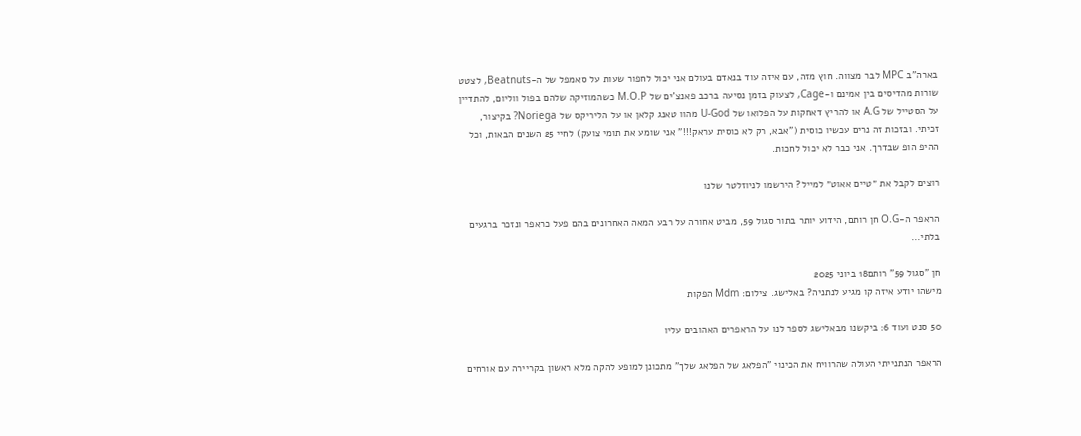בארה"ב MPC לבר מצווה. חוץ מזה, עם איזה עוד בנאדם בעולם אני יכול לחפור שעות על סאמפל של ה-Beatnuts, לצטט שורות מהדיסים בין אמינם ו-Cage, לצעוק בזמן נסיעה ברכב פאנצ'ים של M.O.P כשהמוזיקה שלהם בפול ווליום, להתדיין על הסטייל של A.G או להריץ דאחקות על הפלואו של U-God מהוו טאנג קלאן או על הליריקס של Noriega? בקיצור, זכיתי. ובזכות זה נרים עכשיו כוסית ("אבא, רק לא כוסית עראק!!!" אני שומע את תומי צועק) לחיי 25 השנים הבאות, וכל ההיפ הופ שבדרך. אני כבר לא יכול לחכות.

רוצים לקבל את ״טיים אאוט״ למייל? הירשמו לניוזלטר שלנו

הראפר ה-O.G חן רותם, הידוע יותר בתור סגול 59, מביט אחורה על רבע המאה האחרונים בהם פעל כראפר ונזכר ברגעים בלתי...

חן "סגול 59" רותם18 ביוני 2025
מישהו יודע איזה קו מגיע לנתניה? באלישג. צילום: Mdm הפקות

50 סנט ועוד 6: ביקשנו מבאלישג לספר לנו על הראפרים האהובים עליו

הראפר הנתנייתי העולה שהרוויח את הכינוי "הפלאג של הפלאג שלך" מתכונן למופע להקה מלא ראשון בקריירה עם אורחים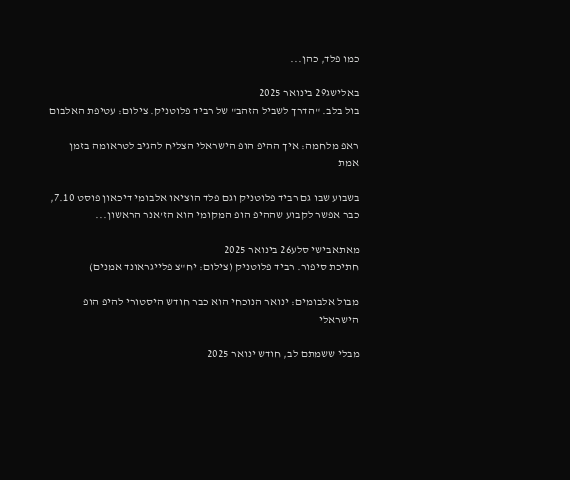כמו פלד, כהן...

באלישג29 בינואר 2025
בול בלב. "הדרך לשביל הזהב" של רביד פלוטניק. צילום: עטיפת האלבום

ראפ מלחמה: איך ההיפ הופ הישראלי הצליח להגיב לטראומה בזמן אמת

בשבוע שבו גם רביד פלוטניק וגם פלד הוציאו אלבומי דיכאון פוסט 7.10, כבר אפשר לקבוע שההיפ הופ המקומי הוא הז'אנר הראשון...

מאתאבישי סלע26 בינואר 2025
חתיכת סיפור. רביד פלוטניק (צילום: יח"צ פלייגראונד אמנים)

מבול אלבומים: ינואר הנוכחי הוא כבר חודש היסטורי להיפ הופ הישראלי

מבלי ששמתם לב, חודש ינואר 2025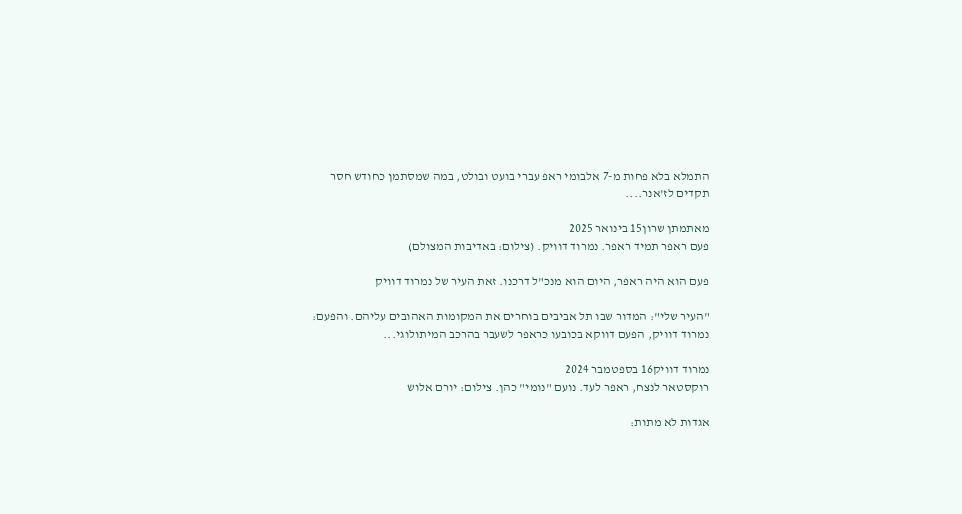התמלא בלא פחות מ-7 אלבומי ראפ עברי בועט ובולט, במה שמסתמן כחודש חסר תקדים לז'אנר....

מאתמתן שרון15 בינואר 2025
פעם ראפר תמיד ראפר. נמרוד דוויק. (צילום: באדיבות המצולם)

פעם הוא היה ראפר, היום הוא מנכ"ל דרכנו. זאת העיר של נמרוד דוויק

"העיר שלי": המדור שבו תל אביבים בוחרים את המקומות האהובים עליהם. והפעם: נמרוד דוויק, הפעם דווקא בכובעו כראפר לשעבר בהרכב המיתולוגי...

נמרוד דוויק16 בספטמבר 2024
רוקסטאר לנצח, ראפר לעד. נועם "נומי" כהן. צילום: יורם אלוש

אגדות לא מתות: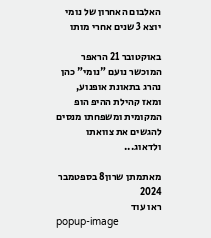האלבום האחרון של נומי יוצא 3 שנים אחרי מותו

באוקטובר 21 הראפר המוכשר נועם "נומי" כהן נהרג בתאונת אופנוע, ומאז קהילת ההיפ הופ המקומית ומשפחתו מנסים להגשים את צוואתו ולדאוג...

מאתמתן שרון8 בספטמבר 2024
ראו עוד
popup-image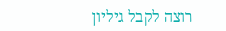רוצה לקבל גיליון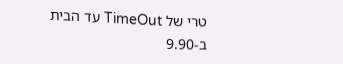טרי של TimeOut עד הבית ב-9.90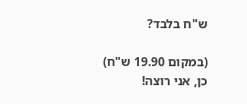ש"ח בלבד?

(במקום 19.90 ש"ח)
כן, אני רוצה!